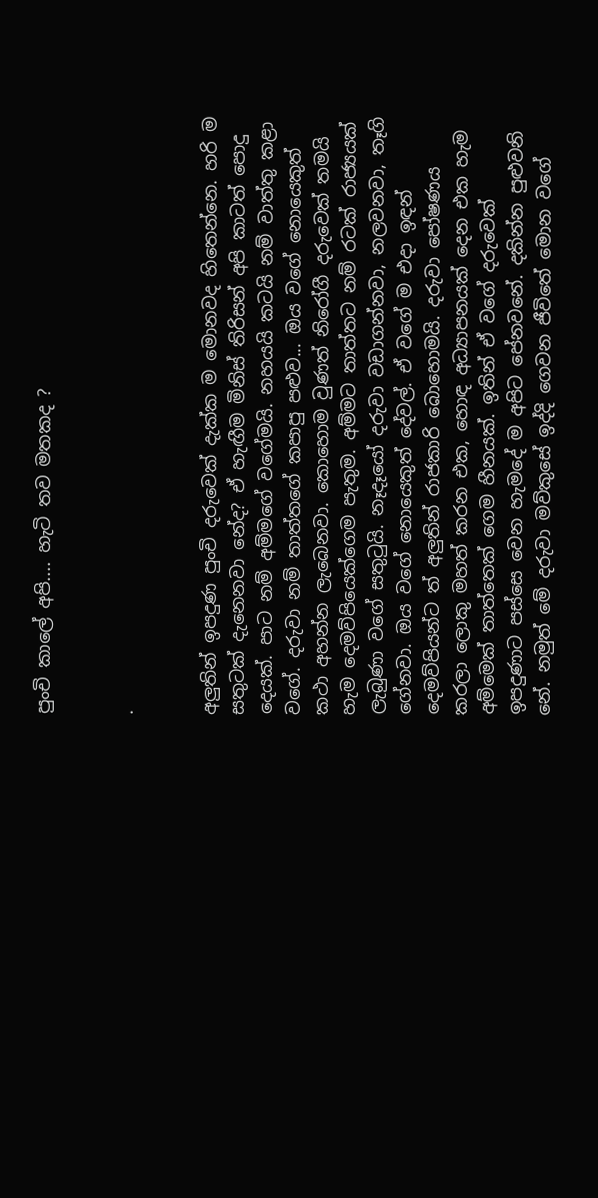පුංචි කාලේ අපි.... හැටි තව මතකද ?


.


අලුතින් ඉපදුණ පුංචි දරුවෙක් දැක්ක ම මොනවද හිතෙන්නෙ. හරි ම සතුටක් දැනෙනවා නේද? ඒ හැඟීම මිනිස් තිරිසන් අපි කාටත් පොදු දෙයක්. පාට නම් අම්මගේ වගේමයි. නහයයි කටයි නම් වාත්තු කළා වගේ. දරුවා නම් තාත්තගේ කපාපු පළුව... ඔය වගේ නොයෙකුත් කථා අහන්න ලැබෙනවා. කොහොම වුණත් නිරෝගී දරුවෙක් තමයි හැම දෙමව්පියෙක්ගෙම පැතුම. අම්මට තාත්තට නම් රටක් රාජ්‍යයක් ලැබුණා වගේ සතුටුයි. නෑදෑයෝ දරුවා වඩාගන්නවා, නලවනවා, තෑගි ගේනවා. ඔය වගේ නොයෙකුත් දේවල්. ඒ වගේ ම එදා ඉඳන් දෙමව්පියන්ට ත් අලුතින් රාජකාරි බොහොමයි. දරුවා පෝෂණය කරලා ලොකු මහත් කරන එක, හොඳ අධ්‍යාපනයක් දෙන එක හැම අම්මෙක් තාත්තෙක් ගෙම හීනයක්. ඉතින් ඒ වගේ දරුවෙක් ඉපදුණාට පස්සෙ වෙන හැමදේ ම අපිට පේනවනේ. දකින්න පුළුවනි නේ. නමුත් මේ දරුවා මව්කුසේ ඉද්දි ගෙවන ජීවිතේ මොන වගේ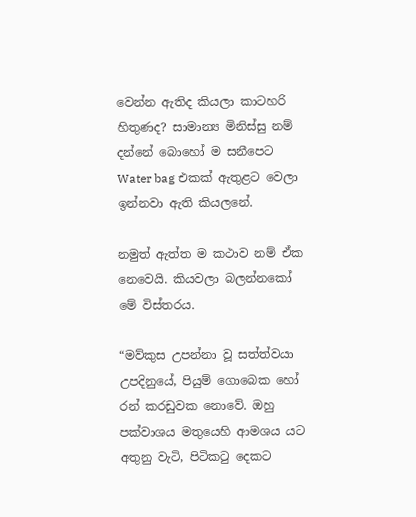වෙන්න ඇතිද කියලා කාටහරි හිතුණද? සාමාන්‍ය මිනිස්සු නම් දන්නේ බොහෝ ම සනීපෙට Water bag එකක් ඇතුළට වෙලා ඉන්නවා ඇති කියලනේ.

නමුත් ඇත්ත ම කථාව නම් ඒක නෙවෙයි. කියවලා බලන්නකෝ මේ විස්තරය.

“මව්කුස උපන්නා වූ සත්ත්වයා උපදිනුයේ, පියුම් ගොබෙක හෝ රන් කරඩුවක නොවේ. ඔහු පක්වාශය මතුයෙහි ආමශය යට අතුනු වැටි, පිටිකටු දෙකට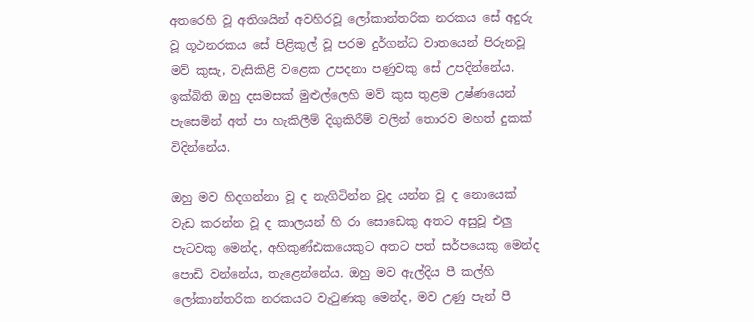අතරෙහි වූ අතිශයින් අවහිරවූ ලෝකාන්තරික නරකය සේ අදුරු වූ ගූථනරකය සේ පිළිකුල් වූ පරම දුර්ගන්ධ වාතයෙන් පිරුනවූ මව් කුසැ, වැසිකිළි වළෙක උපදනා පණුවකු සේ උපදින්නේය. ඉක්බිති ඔහු දසමසක් මුළුල්ලෙහි මව් කුස තුළම උෂ්ණයෙන් පැසෙමින් අත් පා හැකිලීම් දිගුකිරීම් වලින් තොරව මහත් දුකක් විදින්නේය.

ඔහු මව හිදගන්නා වූ ද නැගිටින්න වූද යන්න වූ ද නොයෙක් වැඩ කරන්න වූ ද කාලයන් හි රා සොඩෙකු අතට අසුවූ එලු පැටවකු මෙන්ද, අහිකුණ්ඪකයෙකුට අතට පත් සර්පයෙකු මෙන්ද පොඩි වන්නේය, තැළෙන්නේය. ඔහු මව ඇල්දිය පී කල්හි ලෝකාන්තරික නරකයට වැටුණකු මෙන්ද, මව උණු පැන් පී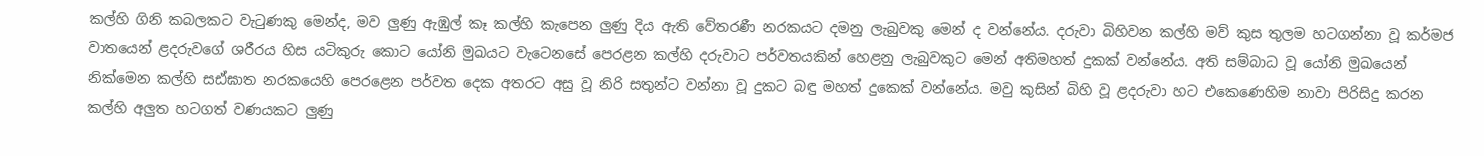කල්හි ගිනි කබලකට වැටුණකු මෙන්ද, මව ලුණු ඇඹුල් කෑ කල්හි කැපෙන ලුණු දිය ඇති වේතරණී නරකයට දමනු ලැබුවකු මෙන් ද වන්නේය. දරුවා බිහිවන කල්හි මව් කුස තුලම හටගන්නා වූ කර්මජ වාතයෙන් ළදරුවගේ ශරීරය හිස යටිකුරු කොට යෝනි මුඛයට වැටෙනසේ පෙරළන කල්හි දරුවාට පර්වතයකින් හෙළනු ලැබුවකුට මෙන් අතිමහත් දුකක් වන්නේය. අති සම්බාධ වූ යෝනි මුඛයෙන් නික්මෙන කල්හි සඪ්ඝාත නරකයෙහි පෙරළෙන පර්වත දෙක අතරට අසු වූ නිරි සතුන්ට වන්නා වූ දුකට බඳු මහත් දුකෙක් වන්නේය. මවු කුසින් බිහි වූ ළදරුවා හට එකෙණෙහිම නාවා පිරිසිදු කරන කල්හි අලුත හටගත් වණයකට ලුණු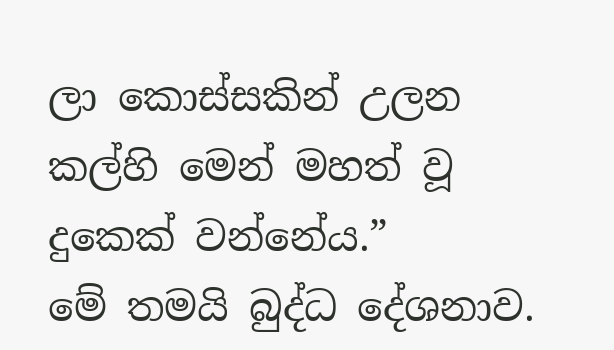ලා කොස්සකින් උලන කල්හි මෙන් මහත් වූ දුකෙක් වන්නේය.”
මේ තමයි බුද්ධ දේශනාව.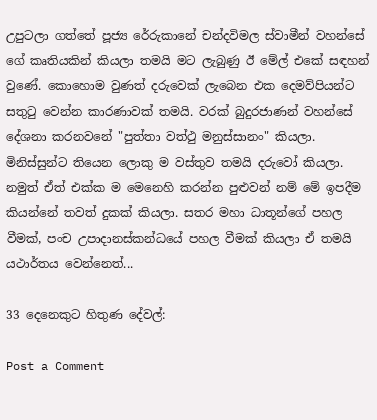උපුටලා ගත්තේ පූජ්‍ය රේරුකානේ චන්දවිමල ස්වාමීන් වහන්සේ ගේ කෘතියකින් කියලා තමයි මට ලැබුණු ඊ මේල් එකේ සඳහන් වුණේ. කොහොම වුණත් දරුවෙක් ලැබෙන එක දෙමව්පියන්ට සතුටු වෙන්න කාරණාවක් තමයි. වරක් බුදුරජාණන් වහන්සේ දේශනා කරනවනේ "පුත්තා වත්ථු මනුස්සානං" කියලා. මිනිස්සුන්ට තියෙන ලොකු ම වස්තුව තමයි දරුවෝ කියලා. නමුත් ඒත් එක්ක ම මෙනෙහි කරන්න පුළුවන් නම් මේ ඉපදීම කියන්නේ තවත් දුකක් කියලා. සතර මහා ධාතූන්ගේ පහල වීමක්, පංච උපාදානස්කන්ධයේ පහල වීමක් කියලා ඒ තමයි යථාර්තය වෙන්නෙත්...

33 දෙනෙකුට හිතුණ දේවල්:

Post a Comment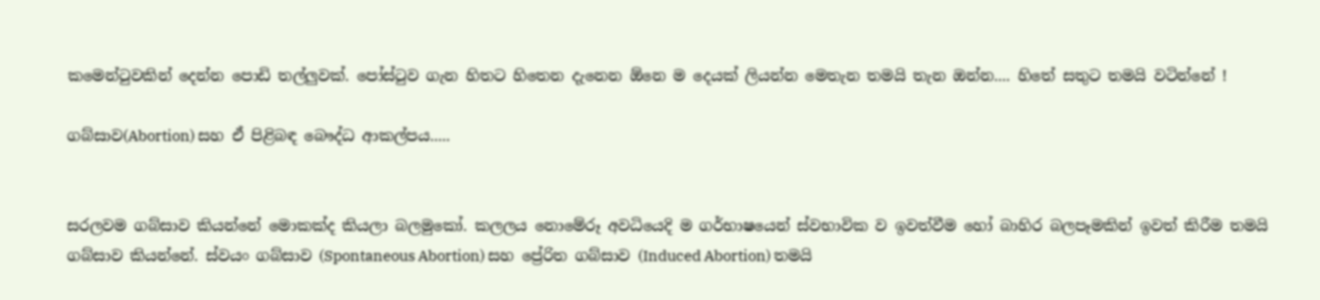කමෙන්ටුවකින් දෙන්න පොඩි තල්ලුවක්. පෝස්ටුව ගැන හිතට හිතෙන දැනෙන ඕනෙ ම දෙයක් ලියන්න මෙතැන තමයි තැන ඔන්න.... හිතේ සතුට තමයි වටින්නේ !

ගබ්සාව(Abortion) සහ ඒ පිළිබඳ බෞද්ධ ආකල්පය.....


සරලවම ගබ්සාව කියන්නේ මොකක්ද කියලා බලමුකෝ. කලලය නොමේරූ අවධියෙදි ම ගර්භාෂයෙන් ස්වභාවික ව ඉවත්වීම හෝ බාහිර බලපෑමකින් ඉවත් කිරීම තමයි ගබ්සාව කියන්නේ. ස්වයං ගබ්සාව (Spontaneous Abortion) සහ ප්‍රේරිත ගබ්සාව (Induced Abortion) තමයි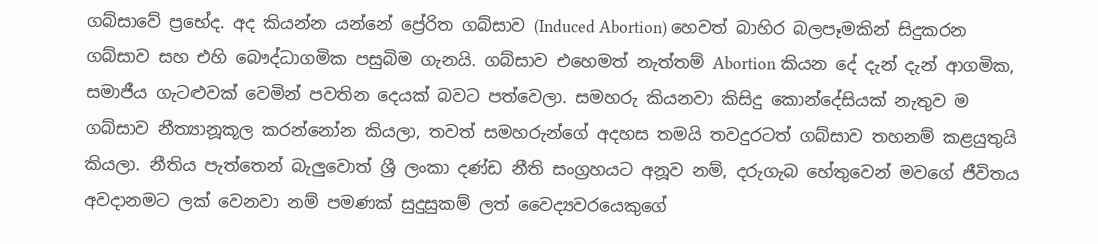ගබ්සාවේ ප්‍රභේද. අද කියන්න යන්නේ ප්‍රේරිත ගබ්සාව (Induced Abortion) හෙවත් බාහිර බලපෑමකින් සිදුකරන ගබ්සාව සහ එහි බෞද්ධාගමික පසුබිම ගැනයි. ගබ්සාව එහෙමත් නැත්තම් Abortion කියන දේ දැන් දැන් ආගමික, සමාජීය ගැටළුවක් වෙමින් පවතින දෙයක් බවට පත්වෙලා. සමහරු කියනවා කිසිදු කොන්දේසියක් නැතුව ම ගබ්සාව නීත්‍යානූකූල කරන්නෝන කියලා, තවත් සමහරුන්ගේ අදහස තමයි තවදුරටත් ගබ්සාව තහනම් කළයුතුයි කියලා. නීතිය පැත්තෙන් බැලුවොත් ශ්‍රී ලංකා දණ්ඩ නීති සංග්‍රහයට අනූව නම්, දරුගැබ හේතුවෙන් මවගේ ජීවිතය අවදානමට ලක් වෙනවා නම් පමණක් සුදුසුකම් ලත් වෛද්‍යවරයෙකුගේ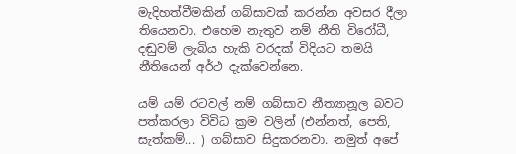මැදිහත්වීමකින් ගබ්සාවක් කරන්න අවසර දීලා තියෙනවා. එහෙම නැතුව නම් නීති විරෝධී, දඬුවම් ලැබිය හැකි වරදක් විදියට තමයි නීතියෙන් අර්ථ දැක්වෙන්නෙ.

යම් යම් රටවල් නම් ගබ්සාව නීත්‍යානූල බවට පත්කරලා විවිධ ක්‍රම වලින් (එන්නත්, පෙති, සැත්කම්... ) ගබ්සාව සිදුකරනවා. නමුත් අපේ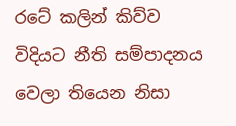රටේ කලින් කිව්ව විදියට නීති සම්පාදනය වෙලා තියෙන නිසා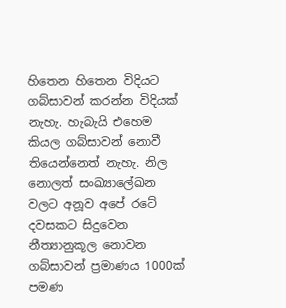හිතෙන හිතෙන විදියට ගබ්සාවන් කරන්න විදියක් නැහැ. හැබැයි එහෙම කියල ගබ්සාවන් නොවී තියෙන්නෙත් නැහැ. නිල නොලත් සංඛ්‍යාලේඛන වලට අනූව අපේ රටේ දවසකට සිදුවෙන නීත්‍යානුකූල නොවන ගබ්සාවන් ප්‍රමාණය 1000ක් පමණ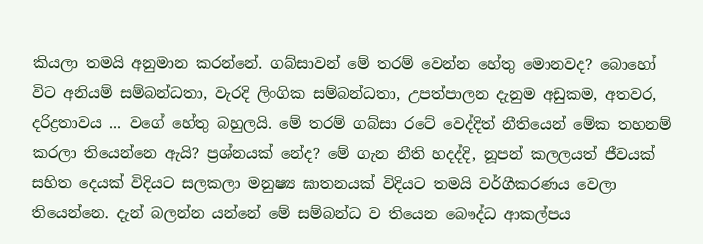කියලා තමයි අනුමාන කරන්නේ. ගබ්සාවන් මේ තරම් වෙන්න හේතු මොනවද? බොහෝ විට අනියම් සම්බන්ධතා, වැරදි ලිංගික සම්බන්ධතා, උපත්පාලන දැනුම අඩුකම, අතවර, දරිද්‍රතාවය ... වගේ හේතු බහුලයි. මේ තරම් ගබ්සා රටේ වෙද්දිත් නීතියෙන් මේක තහනම් කරලා තියෙන්නෙ ඇයි? ප්‍රශ්නයක් නේද? මේ ගැන නීති හදද්දි, නූපන් කලලයත් ජීවයක් සහිත දෙයක් විදියට සලකලා මනුෂ්‍ය ඝාතනයක් විදියට තමයි වර්ගීකරණය වෙලා තියෙන්නෙ. දැන් බලන්න යන්නේ මේ සම්බන්ධ ව තියෙන බෞද්ධ ආකල්පය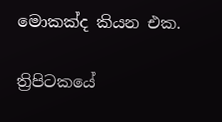මොකක්ද කියන එක.

ත්‍රිපිටකයේ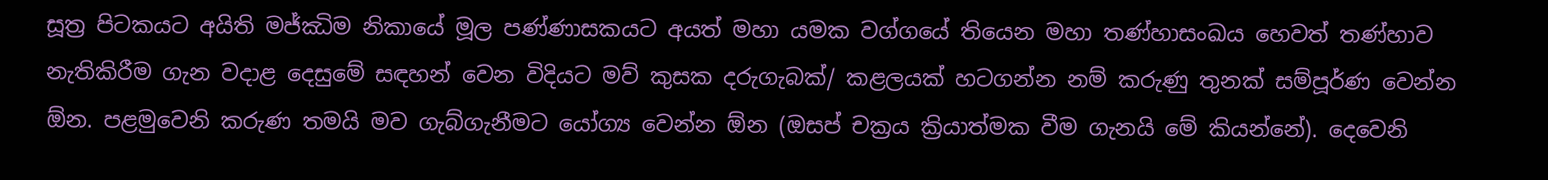සූත්‍ර පිටකයට අයිති මජ්ඣිම නිකායේ මූල පණ්ණාසකයට අයත් මහා යමක වග්ගයේ තියෙන මහා තණ්හාසංඛය හෙවත් තණ්හාව නැතිකිරීම ගැන වදාළ දෙසුමේ සඳහන් වෙන විදියට මව් කුසක දරුගැබක්/ කළලයක් හටගන්න නම් කරුණු තුනක් සම්පූර්ණ වෙන්න ඕන. පළමුවෙනි කරුණ තමයි මව ගැබ්ගැනීමට යෝග්‍ය වෙන්න ඕන (ඔසප් චක්‍රය ක්‍රියාත්මක වීම ගැනයි මේ කියන්නේ). දෙවෙනි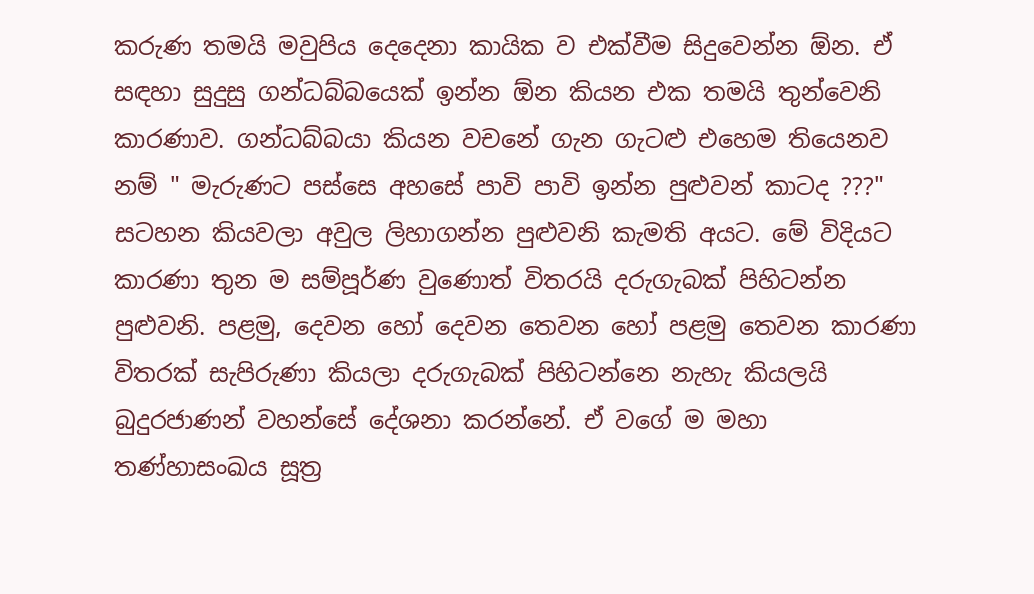කරුණ තමයි මවුපිය දෙදෙනා කායික ව එක්වීම සිදුවෙන්න ඕන. ඒ සඳහා සුදුසු ගන්ධබ්බයෙක් ඉන්න ඕන කියන එක තමයි තුන්වෙනි කාරණාව. ගන්ධබ්බයා කියන වචනේ ගැන ගැටළු එහෙම තියෙනව නම් " මැරුණට පස්සෙ අහසේ පාවි පාවි ඉන්න පුළුවන් කාටද ???" සටහන කියවලා අවුල ලිහාගන්න පුළුවනි කැමති අයට. මේ විදියට කාරණා තුන ම සම්පූර්ණ වුණොත් විතරයි දරුගැබක් පිහිටන්න පුළුවනි. පළමු, දෙවන හෝ දෙවන තෙවන හෝ පළමු තෙවන කාරණා විතරක් සැපිරුණා කියලා දරුගැබක් පිහිටන්නෙ නැහැ කියලයි බුදුරජාණන් වහන්සේ දේශනා කරන්නේ. ඒ වගේ ම මහා තණ්හාසංඛය සූත්‍ර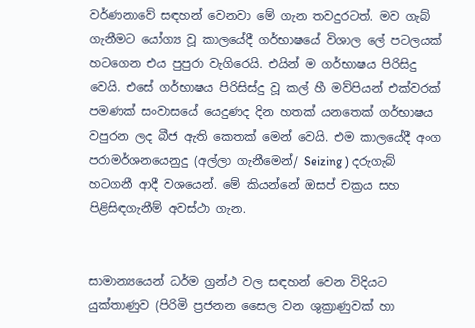වර්ණනාවේ සඳහන් වෙනවා මේ ගැන තවදුරටත්. මව ගැබ් ගැනීමට යෝග්‍ය වූ කාලයේදී ගර්භාෂයේ විශාල ලේ පටලයක් හටගෙන එය පුපුරා වැගිරෙයි. එයින් ම ගර්භාෂය පිරිසිදු වෙයි. එසේ ගර්භාෂය පිරිසිස්දු වූ කල් හී මව්පියන් එක්වරක් පමණක් සංවාසයේ යෙදුණද දින හතක් යනතෙක් ගර්භාෂය වපුරන ලද බීජ ඇති කෙතක් මෙන් වෙයි. එම කාලයේදී අංග පරාමර්ශනයෙනුදු (අල්ලා ගැනීමෙන්/ Seizing ) දරුගැබ් හටගනී ආදී වශයෙන්. මේ කියන්නේ ඔසප් චක්‍රය සහ පිළිසිඳගැනීම් අවස්ථා ගැන.


සාමාන්‍යයෙන් ධර්ම ග්‍රන්ථ වල සඳහන් වෙන විදියට යුක්තාණුව (පිරිමි ප්‍රජනන සෛල වන ශුක්‍රාණුවක් හා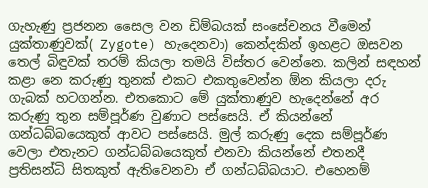ගැහැණු ප්‍රජනන සෛල වන ඩිම්බයක් සංසේචනය වීමෙන් යුක්තාණුවක්( Zygote) හැදෙනවා) කෙන්දකින් ඉහළට ඔසවන තෙල් බිඳුවක් තරම් කියලා තමයි විස්තර වෙන්නෙ. කලින් සඳහන් කළා නෙ කරුණු තුනක් එකට එකතුවෙන්න ඕන කියලා දරු ගැබක් හටගන්න. එතකොට මේ යුක්තාණුව හැදෙන්නේ අර කරුණු තුන සම්පූර්ණ වුණාට පස්සෙයි. ඒ කියන්නේ ගන්ධබ්බයෙකුත් ආවට පස්සෙයි. මුල් කරුණු දෙක සම්පූර්ණ වෙලා එතැනට ගන්ධබ්බයෙකුත් එනවා කියන්නේ එතනදී ප්‍රතිසන්ධි සිතකුත් ඇතිවෙනවා ඒ ගන්ධබ්බයාට. එහෙනම්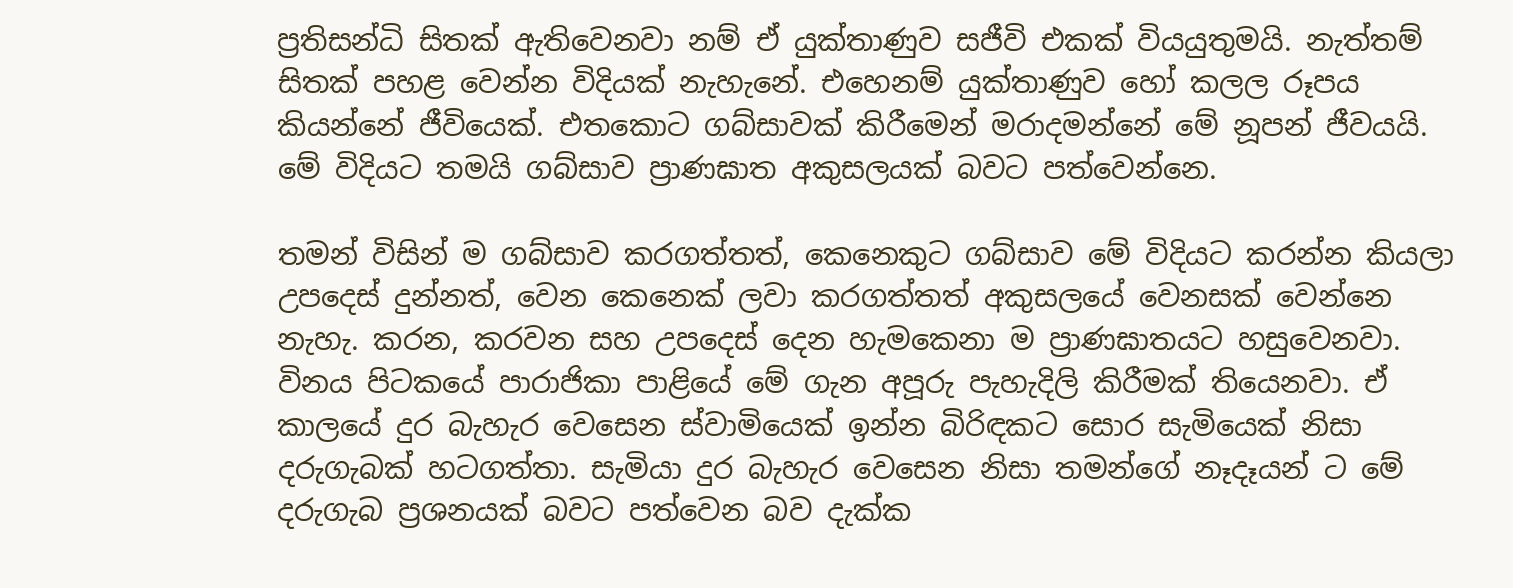ප්‍රතිසන්ධි සිතක් ඇතිවෙනවා නම් ඒ යුක්තාණුව සජීවි එකක් වියයුතුමයි. නැත්තම් සිතක් පහළ වෙන්න විදියක් නැහැනේ. එහෙනම් යුක්තාණුව හෝ කලල රූපය කියන්නේ ජීවියෙක්. එතකොට ගබ්සාවක් කිරීමෙන් මරාදමන්නේ මේ නූපන් ජීවයයි. මේ විදියට තමයි ගබ්සාව ප්‍රාණඝාත අකුසලයක් බවට පත්වෙන්නෙ.

තමන් විසින් ම ගබ්සාව කරගත්තත්, කෙනෙකුට ගබ්සාව මේ විදියට කරන්න කියලා උපදෙස් දුන්නත්, වෙන කෙනෙක් ලවා කරගත්තත් අකුසලයේ වෙනසක් වෙන්නෙ නැහැ. කරන, කරවන සහ උපදෙස් දෙන හැමකෙනා ම ප්‍රාණඝාතයට හසුවෙනවා. විනය පිටකයේ පාරාජිකා පාළියේ මේ ගැන අපූරු පැහැදිලි කිරීමක් තියෙනවා. ඒ කාලයේ දුර බැහැර වෙසෙන ස්වාමියෙක් ඉන්න බිරිඳකට සොර සැමියෙක් නිසා දරුගැබක් හටගත්තා. සැමියා දුර බැහැර වෙසෙන නිසා තමන්ගේ නෑදෑයන් ට මේ දරුගැබ ප්‍රශනයක් බවට පත්වෙන බව දැක්ක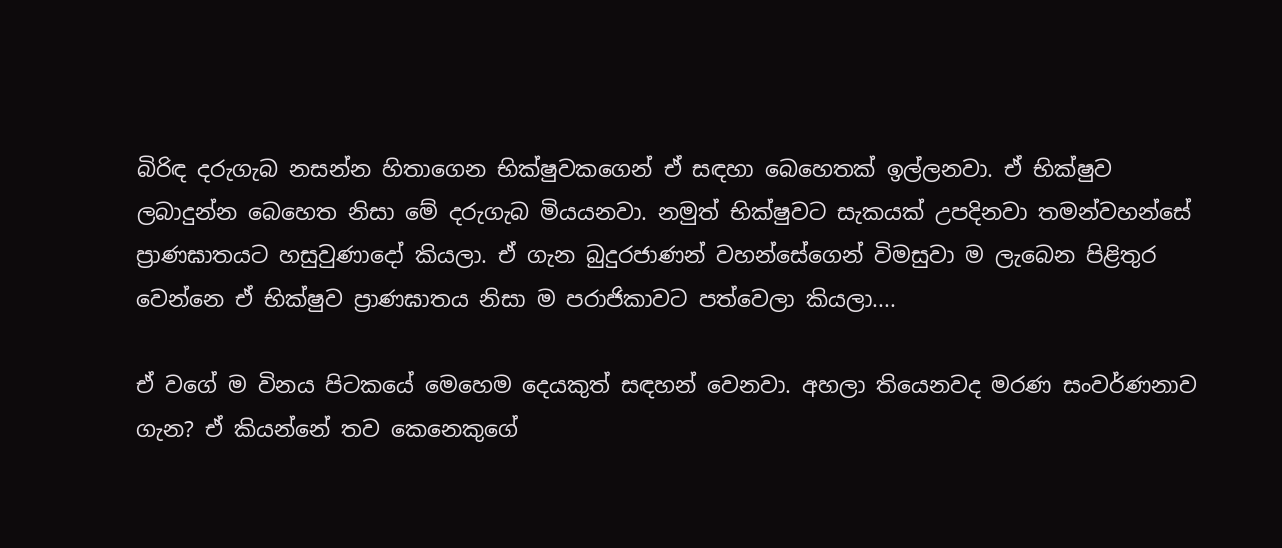බිරිඳ දරුගැබ නසන්න හිතාගෙන භික්ෂුවකගෙන් ඒ සඳහා බෙහෙතක් ඉල්ලනවා. ඒ භික්ෂුව ලබාදුන්න බෙහෙත නිසා මේ දරුගැබ මියයනවා. නමුත් භික්ෂුවට සැකයක් උපදිනවා තමන්වහන්සේ ප්‍රාණඝාතයට හසුවුණාදෝ කියලා. ඒ ගැන බුදුරජාණන් වහන්සේගෙන් විමසුවා ම ලැබෙන පිළිතුර වෙන්නෙ ඒ භික්ෂුව ප්‍රාණඝාතය නිසා ම පරාජිකාවට පත්වෙලා කියලා....

ඒ වගේ ම විනය පිටකයේ මෙහෙම දෙයකුත් සඳහන් වෙනවා. අහලා තියෙනවද මරණ සංවර්ණනාව ගැන? ඒ කියන්නේ තව කෙනෙකුගේ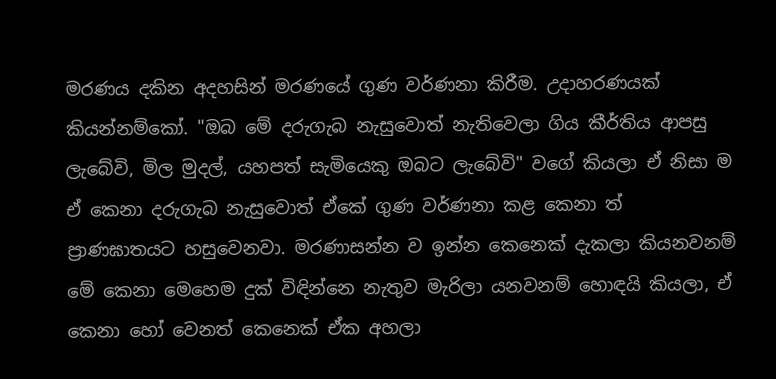මරණය දකින අදහසින් මරණයේ ගුණ වර්ණනා කිරීම. උදාහරණයක් කියන්නම්කෝ. "ඔබ මේ දරුගැබ නැසුවොත් නැතිවෙලා ගිය කීර්තිය ආපසු ලැබේවි, මිල මුදල්, යහපත් සැමියෙකු ඔබට ලැබේවි" වගේ කියලා ඒ නිසා ම ඒ කෙනා දරුගැබ නැසුවොත් ඒකේ ගුණ වර්ණනා කළ කෙනා ත් ප්‍රාණඝාතයට හසුවෙනවා. මරණාසන්න ව ඉන්න කෙනෙක් දැකලා කියනවනම් මේ කෙනා මෙහෙම දුක් විඳින්නෙ නැතුව මැරිලා යනවනම් හොඳයි කියලා, ඒ කෙනා හෝ වෙනත් කෙනෙක් ඒක අහලා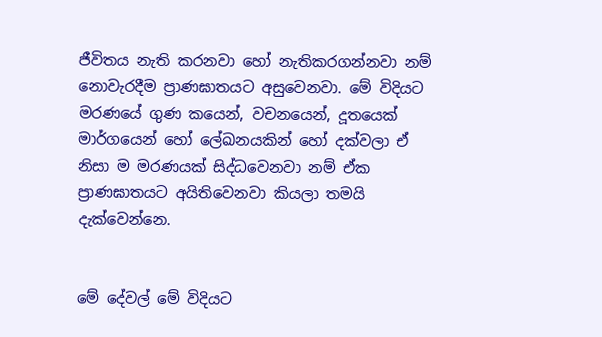ජීවිතය නැති කරනවා හෝ නැතිකරගන්නවා නම් නොවැරදීම ප්‍රාණඝාතයට අසුවෙනවා. මේ විදියට මරණයේ ගුණ කයෙන්, වචනයෙන්, දූතයෙක් මාර්ගයෙන් හෝ ලේඛනයකින් හෝ දක්වලා ඒ නිසා ම මරණයක් සිද්ධවෙනවා නම් ඒක ප්‍රාණඝාතයට අයිතිවෙනවා කියලා තමයි දැක්වෙන්නෙ.


මේ දේවල් මේ විදියට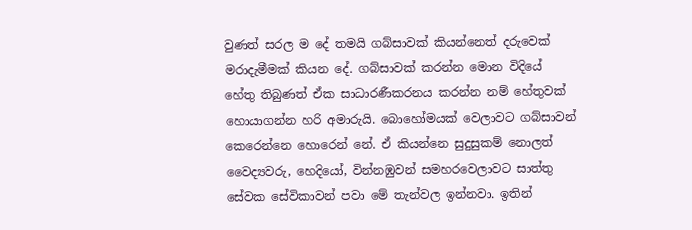වුණත් සරල ම දේ තමයි ගබ්සාවක් කියන්නෙත් දරුවෙක් මරාදැමීමක් කියන දේ. ගබ්සාවක් කරන්න මොන විදියේ හේතු තිබුණත් ඒක සාධාරණීකරනය කරන්න නම් හේතුවක් හොයාගන්න හරි අමාරුයි. බොහෝමයක් වෙලාවට ගබ්සාවන් කෙරෙන්නෙ හොරෙන් නේ. ඒ කියන්නෙ සුදුසුකම් නොලත් වෛද්‍යවරු, හෙදියෝ, වින්නඹුවන් සමහරවෙලාවට සාත්තු සේවක සේවිකාවන් පවා මේ තැන්වල ඉන්නවා. ඉතින්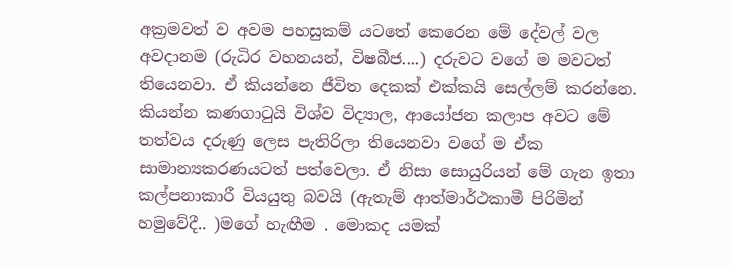අක්‍රමවත් ව අවම පහසුකම් යටතේ කෙරෙන මේ දේවල් වල අවදානම (රුධිර වහනයන්, විෂබීජ....) දරුවට වගේ ම මවටත් තියෙනවා. ඒ කියන්නෙ ජීවිත දෙකක් එක්කයි සෙල්ලම් කරන්නෙ. කියන්න කණගාටුයි විශ්ව විද්‍යාල, ආයෝජන කලාප අවට මේ තත්වය දරුණු ලෙස පැතිරිලා තියෙනවා වගේ ම ඒක සාමාන්‍යකරණයටත් පත්වෙලා. ඒ නිසා සොයුරියන් මේ ගැන ඉතා කල්පනාකාරී වියයුතු බවයි (ඇතැම් ආත්මාර්ථකාමී පිරිමින් හමුවේදී.. )මගේ හැඟීම . මොකද යමක්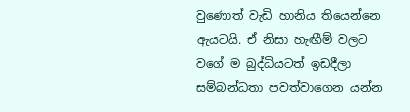වුණොත් වැඩි හානිය තියෙන්නෙ ඇයටයි. ඒ නිසා හැඟීම් වලට වගේ ම බුද්ධියටත් ඉඩදීලා සම්බන්ධතා පවත්වාගෙන යන්න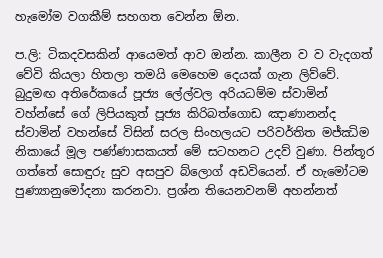හැමෝම වගකීම් සහගත වෙන්න ඕන.

ප.ලි: ටිකදවසකින් ආයෙමත් ආව ඔන්න. කාලීන ව ව වැදගත් වේවි කියලා හිතලා තමයි මෙහෙම දෙයක් ගැන ලිව්වේ. බුදුමඟ අතිරේකයේ පූජ්‍ය ලේල්වල අරියධම්ම ස්වාමින් වහ්න්සේ ගේ ලිපියකුත් පූජ්‍ය කිරිබත්ගොඩ ඤාණානන්ද ස්වාමින් වහන්සේ විසින් සරල සිංහලයට පරිවර්තිත මජ්ඣිම නිකායේ මූල පණ්ණාසකයත් මේ සටහනට උදව් වුණා. පින්තූර ගත්තේ සොඳුරු සුව අසපුව බ්ලොග් අඩවියෙන්. ඒ හැමෝටම පුණ්‍යානුමෝදනා කරනවා. ප්‍රශ්න තියෙනවනම් අහන්නත්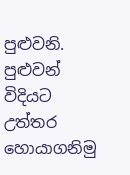පුළුවනි. පුළුවන් විදියට උත්තර හොයාගනිමු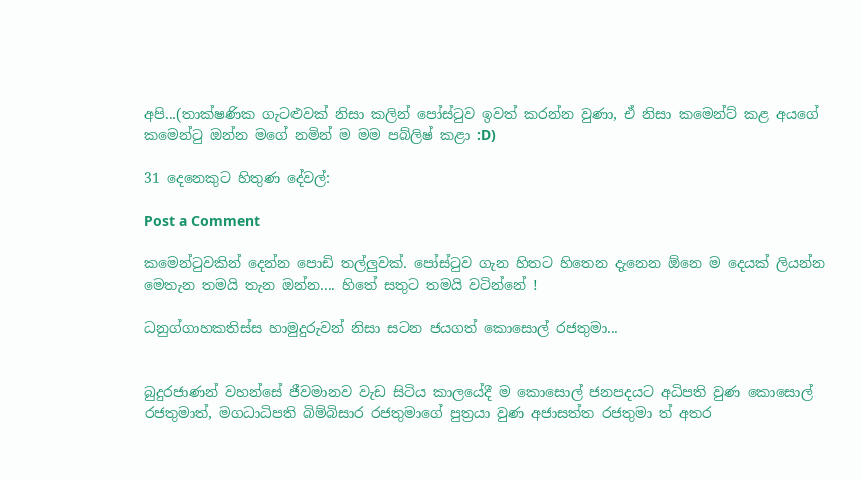අපි...(තාක්ෂණික ගැටළුවක් නිසා කලින් පෝස්ටුව ඉවත් කරන්න වුණා, ඒ නිසා කමෙන්ට් කළ අයගේ කමෙන්ටු ඔන්න මගේ නමින් ම මම පබ්ලිෂ් කළා :D)

31 දෙනෙකුට හිතුණ දේවල්:

Post a Comment

කමෙන්ටුවකින් දෙන්න පොඩි තල්ලුවක්. පෝස්ටුව ගැන හිතට හිතෙන දැනෙන ඕනෙ ම දෙයක් ලියන්න මෙතැන තමයි තැන ඔන්න.... හිතේ සතුට තමයි වටින්නේ !

ධනුග්ගාහකතිස්ස හාමුදුරුවන් නිසා සටන ජයගත් කොසොල් රජතුමා...


බුදුරජාණන් වහන්සේ ජීවමානව වැඩ සිටිය කාලයේදී ම කොසොල් ජනපදයට අධිපති වුණ කොසොල් රජතුමාත්, මගධාධිපති බිම්බිසාර රජතුමාගේ පුත්‍රයා වුණ අජාසත්ත රජතුමා ත් අතර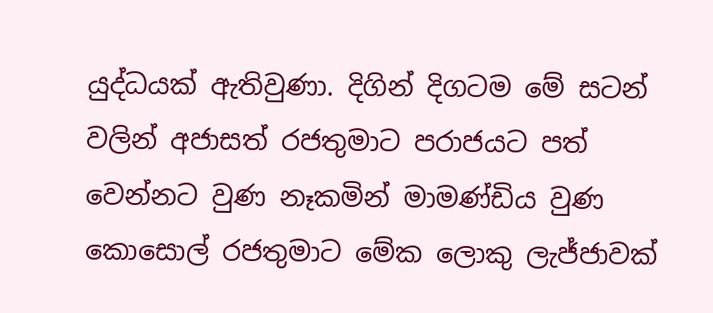යුද්ධයක් ඇතිවුණා. දිගින් දිගටම මේ සටන් වලින් අජාසත් රජතුමාට පරාජයට පත් වෙන්නට වුණ නෑකමින් මාමණ්ඩිය වුණ කොසොල් රජතුමාට මේක ලොකු ලැජ්ජාවක්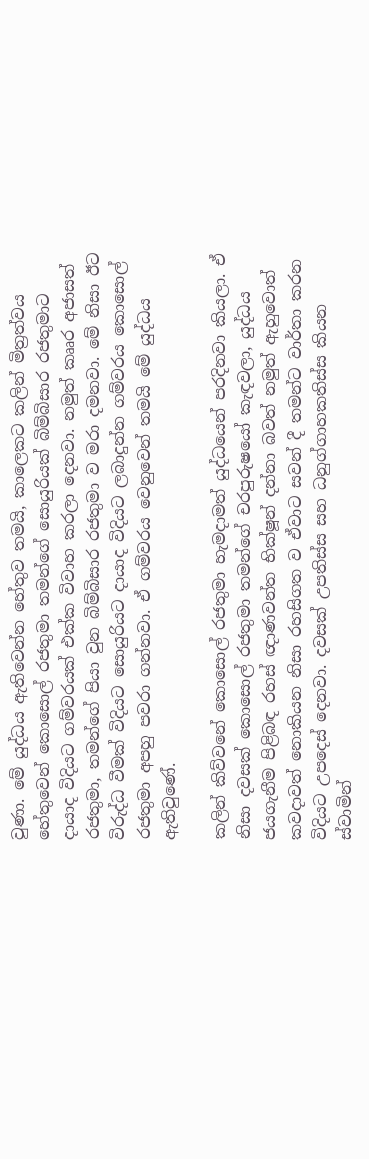වුණා. මේ යුද්ධය ඇතිවෙන්න හේතුව තමයි, කාලෙකට කලින් මිත්‍රත්වය හේතුවෙන් කොසොල් රජතුමා තමන්ගේ සොයුරියක් බිම්බිසාර රජතුමාට දායාද විදියට ගම්වරයක් එක්ක විවාහ කරලා දෙනවා. නමුත් කෲර අජාසත් රජතුමා, තමන්ගේ පියා වුන බිම්බිසාර රජතුමා ව මරා දමනවා. මේ නිසා ඊට විරුද්ධ වීමක් විදියට සොයුරියට දායාද විදියට ලබාදුන්න ගම්වරය කොසොල් රජතුමා අපහු පවරා ගන්නවා. ඒ ගම්වරය වෙනුවෙන් තමයි මේ යුද්ධය ඇතිවුණේ.

කලින් කිව්වනේ කොසොල් රජතුමා හැමදාමත් යුද්ධයෙන් පරදිනවා කියලා. ඒ නිසා දවසක් කොසොල් රජතුමා තමන්ගේ චරපුරුෂයෝ කැඳවලා, යුද්ධය ජයගැනීම පිළිබඳ රහස් ඥාණවන්ත භික්ෂූන් දන්නා බවත් නමුත් ඇහුවොත් කවදාවත් නොකියන නිසා රහසිගත ව ඒවාට සවන් දී තමන්ට වාර්තා කරන විදියට උපදෙස් දෙනවා. දවසක් උපතිස්ස සහ ධනුග්ගාහකතිස්ස කියන ස්වාමින්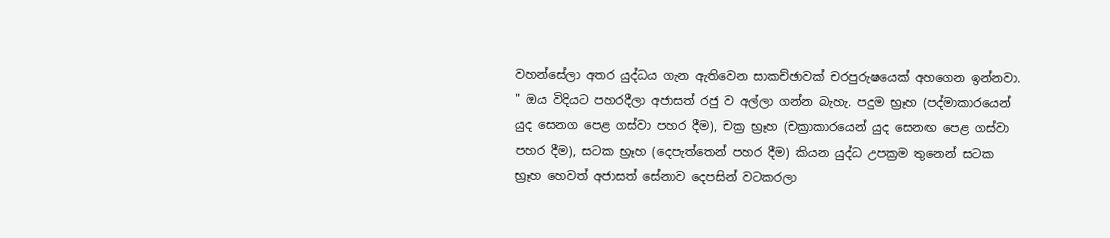වහන්සේලා අතර යුද්ධය ගැන ඇතිවෙන සාකච්ඡාවක් චරපුරුෂයෙක් අහගෙන ඉන්නවා. " ඔය විදියට පහරදීලා අජාසත් රජු ව අල්ලා ගන්න බැහැ. පදුම භ්‍රෑහ (පද්මාකාරයෙන් යුද සෙනග පෙළ ගස්වා පහර දීම), චක්‍ර භ්‍රෑහ (චක්‍රාකාරයෙන් යුද සෙනඟ පෙළ ගස්වා පහර දීම), සටක භ්‍රෑහ (දෙපැත්තෙන් පහර දීම) කියන යුද්ධ උපක්‍රම තුනෙන් සටක භ්‍රෑහ හෙවත් අජාසත් සේනාව දෙපසින් වටකරලා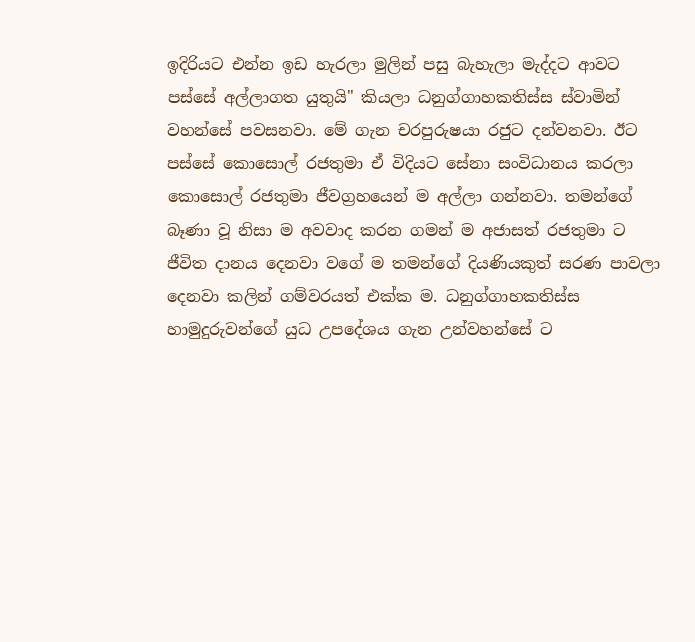ඉදිරියට එන්න ඉඩ හැරලා මුලින් පසු බැහැලා මැද්දට ආවට පස්සේ අල්ලාගත යුතුයි" කියලා ධනුග්ගාහකතිස්ස ස්වාමින් වහන්සේ පවසනවා. මේ ගැන චරපුරුෂයා රජුට දන්වනවා. ඊට පස්සේ කොසොල් රජතුමා ඒ විදියට සේනා සංවිධානය කරලා කොසොල් රජතුමා ජීවග්‍රහයෙන් ම අල්ලා ගන්නවා. තමන්ගේ බෑණා වූ නිසා ම අවවාද කරන ගමන් ම අජාසත් රජතුමා ට ජීවිත දානය දෙනවා වගේ ම තමන්ගේ දියණියකුත් සරණ පාවලා දෙනවා කලින් ගම්වරයත් එක්ක ම. ධනුග්ගාහකතිස්ස හාමුදුරුවන්ගේ යුධ උපදේශය ගැන උන්වහන්සේ ට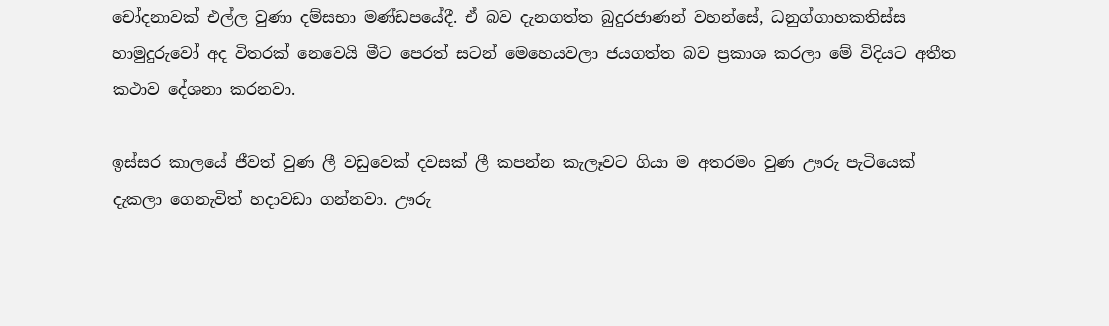චෝදනාවක් එල්ල වුණා දම්සභා මණ්ඩපයේදී. ඒ බව දැනගත්ත බුදුරජාණන් වහන්සේ, ධනුග්ගාහකතිස්ස හාමුදුරුවෝ අද විතරක් නෙවෙයි මීට පෙරත් සටන් මෙහෙයවලා ජයගත්ත බව ප්‍රකාශ කරලා මේ විදියට අතීත කථාව දේශනා කරනවා.

ඉස්සර කාලයේ ජීවත් වුණ ලී වඩුවෙක් දවසක් ලී කපන්න කැලෑවට ගියා ම අතරමං වුණ ඌරු පැටියෙක් දැකලා ගෙනැවිත් හදාවඩා ගන්නවා. ඌරු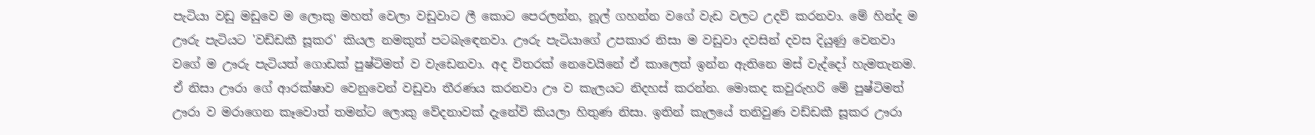පැටියා වඩු මඩුවෙ ම ලොකු මහත් වෙලා වඩුවාට ලී කොට පෙරලන්න, නූල් ගහන්න වගේ වැඩ වලට උදව් කරනවා. මේ හින්ද ම ඌරු පැටියට 'වඩ්ඩකී සූකර' කියල නමකුත් පටබැඳෙනවා. ඌරු පැටියාගේ උපකාර නිසා ම වඩුවා දවසින් දවස දියුණු වෙනවා වගේ ම ඌරු පැටියත් ගොඩක් පුෂ්ටිමත් ව වැඩෙනවා. අද විතරක් නෙවෙයිනේ ඒ කාලෙත් ඉන්න ඇතිනෙ මස් වැද්දෝ හැමතැනම. ඒ නිසා ඌරා ගේ ආරක්ෂාව වෙනුවෙන් වඩුවා තීරණය කරනවා ඌ ව කැලයට නිදහස් කරන්න. මොකද කවුරුහරි මේ පුෂ්ටිමත් ඌරා ව මරාගෙන කෑවොත් තමන්ට ලොකු වේදනාවක් දැනේවි කියලා හිතුණ නිසා. ඉතින් කැලයේ තනිවුණ වඩ්ඩකී සූකර ඌරා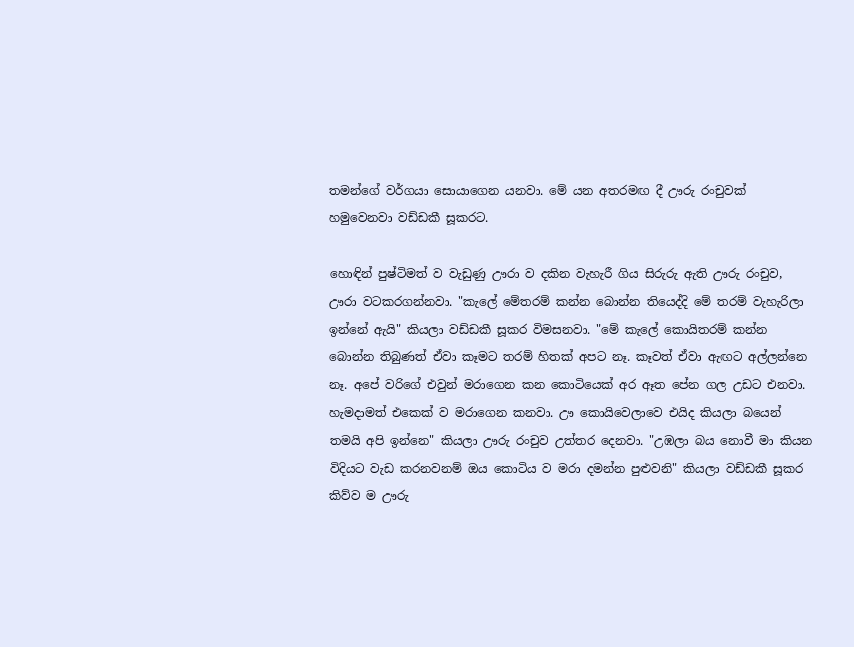තමන්ගේ වර්ගයා සොයාගෙන යනවා. මේ යන අතරමඟ දී ඌරු රංචුවක් හමුවෙනවා වඩ්ඩකී සූකරට.

හොඳින් පුෂ්ටිමත් ව වැඩුණු ඌරා ව දකින වැහැරී ගිය සිරුරු ඇති ඌරු රංචුව, ඌරා වටකරගන්නවා. "කැලේ මේතරම් කන්න බොන්න තියෙද්දි මේ තරම් වැහැරිලා ඉන්නේ ඇයි" කියලා වඩ්ඩකී සූකර විමසනවා. "මේ කැලේ කොයිතරම් කන්න බොන්න තිබුණත් ඒවා කෑමට තරම් හිතක් අපට නෑ. කෑවත් ඒවා ඇඟට අල්ලන්නෙ නෑ. අපේ වරිගේ එවුන් මරාගෙන කන කොටියෙක් අර ඈත පේන ගල උඩට එනවා. හැමදාමත් එකෙක් ව මරාගෙන කනවා. ඌ කොයිවෙලාවෙ එයිද කියලා බයෙන් තමයි අපි ඉන්නෙ" කියලා ඌරු රංචුව උත්තර දෙනවා. "උඹලා බය නොවී මා කියන විදියට වැඩ කරනවනම් ඔය කොටිය ව මරා දමන්න පුළුවනි" කියලා වඩ්ඩකී සූකර කිව්ව ම ඌරු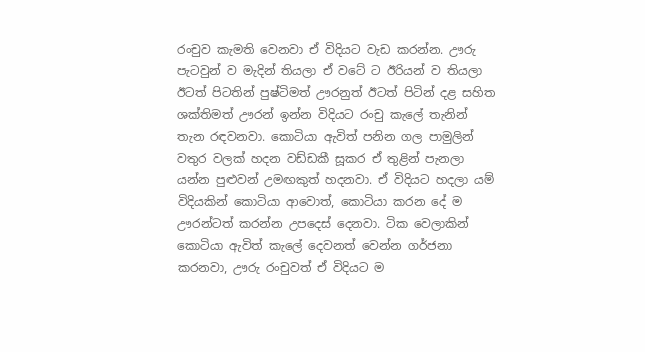රංචුව කැමති වෙනවා ඒ විදියට වැඩ කරන්න. ඌරු පැටවුන් ව මැදින් තියලා ඒ වටේ ට ඊරියන් ව තියලා ඊටත් පිටතින් පුෂ්ටිමත් ඌරනුත් ඊටත් පිටින් දළ සහිත ශක්තිමත් ඌරන් ඉන්න විදියට රංචු කැලේ තැනින් තැන රඳවනවා. කොටියා ඇවිත් පනින ගල පාමුලින් වතුර වලක් හදන වඩ්ඩකී සූකර ඒ තුළින් පැනලා යන්න පුළුවන් උමඟකුත් හදනවා. ඒ විදියට හදලා යම් විදියකින් කොටියා ආවොත්, කොටියා කරන දේ ම ඌරන්ටත් කරන්න උපදෙස් දෙනවා. ටික වෙලාකින් කොටියා ඇවිත් කැලේ දෙවනත් වෙන්න ගර්ජනා කරනවා, ඌරු රංචුවත් ඒ විදියට ම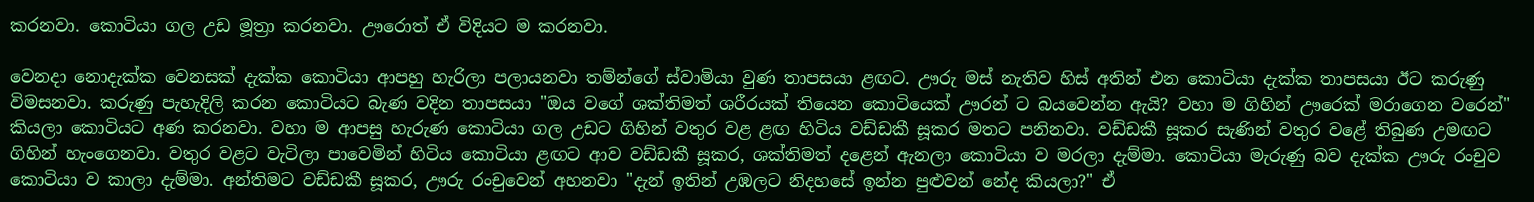කරනවා. කොටියා ගල උඩ මූත්‍රා කරනවා. ඌරොත් ඒ විදියට ම කරනවා.

වෙනදා නොදැක්ක වෙනසක් දැක්ක කොටියා ආපහු හැරිලා පලායනවා තම්න්ගේ ස්වාමියා වුණ තාපසයා ළඟට. ඌරු මස් නැතිව හිස් අතින් එන කොටියා දැක්ක තාපසයා ඊට කරුණු විමසනවා. කරුණු පැහැදිලි කරන කොටියට බැණ වදින තාපසයා "ඔය වගේ ශක්තිමත් ශරීරයක් තියෙන කොටියෙක් ඌරන් ට බයවෙන්න ඇයි? වහා ම ගිහින් ඌරෙක් මරාගෙන වරෙන්" කියලා කොටියට අණ කරනවා. වහා ම ආපසු හැරුණ කොටියා ගල උඩට ගිහින් වතුර වළ ළඟ හිටිය වඩ්ඩකී සූකර මතට පනිනවා. වඩ්ඩකී සූකර සැණින් වතුර වළේ තිබුණ උමඟට ගිහින් හැංගෙනවා. වතුර වළට වැටිලා පාවෙමින් හිටිය කොටියා ළඟට ආව වඩ්ඩකී සූකර, ශක්තිමත් දළෙන් ඇනලා කොටියා ව මරලා දැම්මා. කොටියා මැරුණු බව දැක්ක ඌරු රංචුව කොටියා ව කාලා දැම්මා. අන්තිමට වඩ්ඩකී සූකර, ඌරු රංචුවෙන් අහනවා "දැන් ඉතින් උඹලට නිදහසේ ඉන්න පුළුවන් නේද කියලා?" ඒ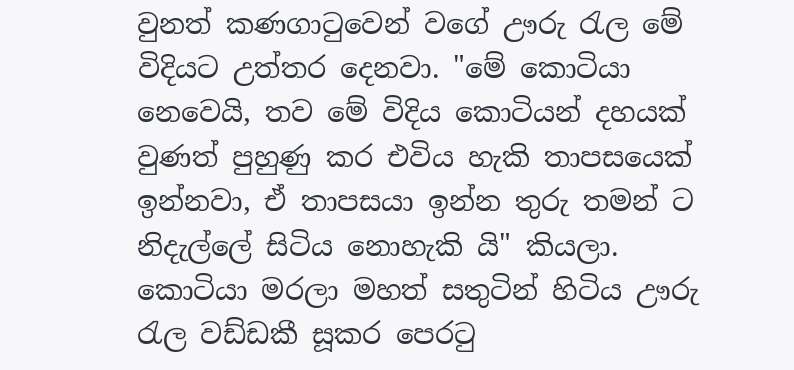වුනත් කණගාටුවෙන් වගේ ඌරු රැල මේ විදියට උත්තර දෙනවා. "මේ කොටියා නෙවෙයි, තව මේ විදිය කොටියන් දහයක් වුණත් පුහුණු කර එවිය හැකි තාපසයෙක් ඉන්නවා, ඒ තාපසයා ඉන්න තුරු තමන් ට නිදැල්ලේ සිටිය නොහැකි යි" කියලා. කොටියා මරලා මහත් සතුටින් හිටිය ඌරු රැල වඩ්ඩකී සූකර පෙරටු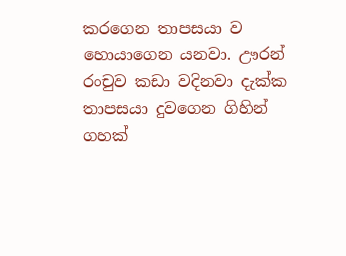කරගෙන තාපසයා ව හොයාගෙන යනවා. ඌරන් රංචුව කඩා වදිනවා දැක්ක තාපසයා දුවගෙන ගිහින් ගහක්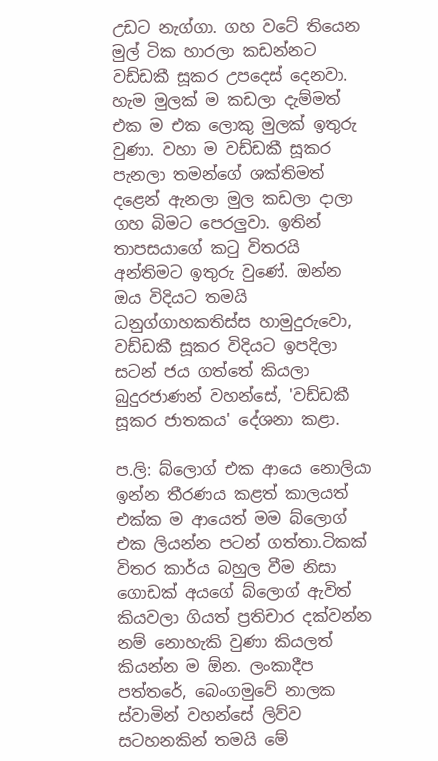උඩට නැග්ගා. ගහ වටේ තියෙන මුල් ටික හාරලා කඩන්නට වඩ්ඩකී සූකර උපදෙස් දෙනවා. හැම මුලක් ම කඩලා දැම්මත් එක ම එක ලොකු මුලක් ඉතුරු වුණා. වහා ම වඩ්ඩකී සූකර පැනලා තමන්ගේ ශක්තිමත් දළෙන් ඇනලා මුල කඩලා දාලා ගහ බිමට පෙරලුවා. ඉතින් තාපසයාගේ කටු විතරයි අන්තිමට ඉතුරු වුණේ. ඔන්න ඔය විදියට තමයි ධනුග්ගාහකතිස්ස හාමුදුරුවො, වඩ්ඩකී සූකර විදියට ඉපදිලා සටන් ජය ගත්තේ කියලා බුදුරජාණන් වහන්සේ, 'වඩ්ඩකී සූකර ජාතකය' දේශනා කළා.

ප.ලි: බ්ලොග් එක ආයෙ නොලියා ඉන්න තීරණය කළත් කාලයත් එක්ක ම ආයෙත් මම බ්ලොග් එක ලියන්න පටන් ගත්තා.ටිකක් විතර කාර්ය බහුල වීම නිසා ගොඩක් අයගේ බ්ලොග් ඇවිත් කියවලා ගියත් ප්‍රතිචාර දක්වන්න නම් නොහැකි වුණා කියලත් කියන්න ම ඕන. ලංකාදීප පත්තරේ, බෙංගමුවේ නාලක ස්වාමින් වහන්සේ ලිව්ව සටහනකින් තමයි මේ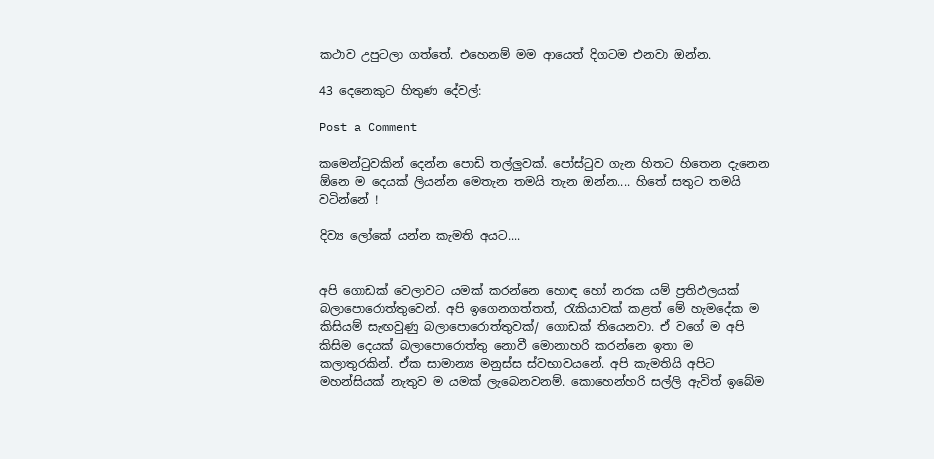කථාව උපුටලා ගත්තේ. එහෙනම් මම ආයෙත් දිගටම එනවා ඔන්න.

43 දෙනෙකුට හිතුණ දේවල්:

Post a Comment

කමෙන්ටුවකින් දෙන්න පොඩි තල්ලුවක්. පෝස්ටුව ගැන හිතට හිතෙන දැනෙන ඕනෙ ම දෙයක් ලියන්න මෙතැන තමයි තැන ඔන්න.... හිතේ සතුට තමයි වටින්නේ !

දිව්‍ය ලෝකේ යන්න කැමති අයට....


අපි ගොඩක් වෙලාවට යමක් කරන්නෙ හොඳ හෝ නරක යම් ප්‍රතිඵලයක් බලාපොරොත්තුවෙන්. අපි ඉගෙනගත්තත්, රැකියාවක් කළත් මේ හැමදේක ම කිසියම් සැඟවුණු බලාපොරොත්තුවක්/ ගොඩක් තියෙනවා. ඒ වගේ ම අපි කිසිම දෙයක් බලාපොරොත්තු නොවී මොනාහරි කරන්නෙ ඉතා ම කලාතුරකින්. ඒක සාමාන්‍ය මනුස්ස ස්වභාවයනේ. අපි කැමතියි අපිට මහන්සියක් නැතුව ම යමක් ලැබෙනවනම්. කොහෙන්හරි සල්ලි ඇවිත් ඉබේම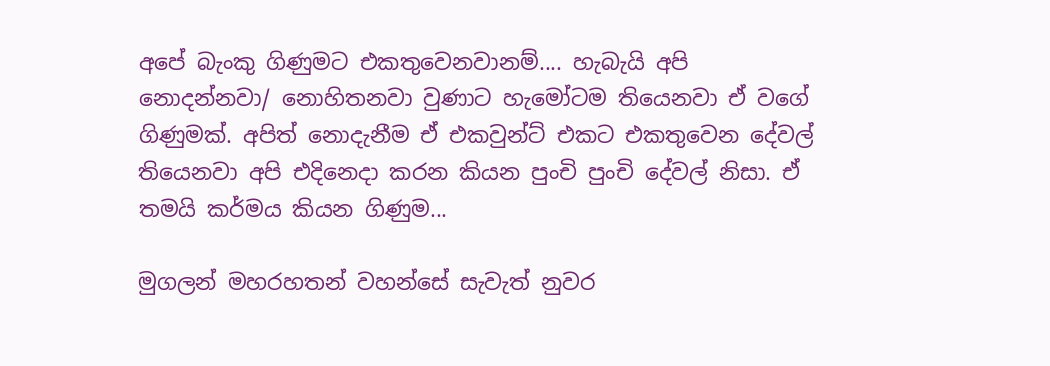අපේ බැංකු ගිණුමට එකතුවෙනවානම්.... හැබැයි අපි නොදන්නවා/ නොහිතනවා වුණාට හැමෝටම තියෙනවා ඒ වගේ ගිණුමක්. අපිත් නොදැනීම ඒ එකවුන්ට් එකට එකතුවෙන දේවල් තියෙනවා අපි එදිනෙදා කරන කියන පුංචි පුංචි දේවල් නිසා. ඒ තමයි කර්මය කියන ගිණුම...

මුගලන් මහරහතන් වහන්සේ සැවැත් නුවර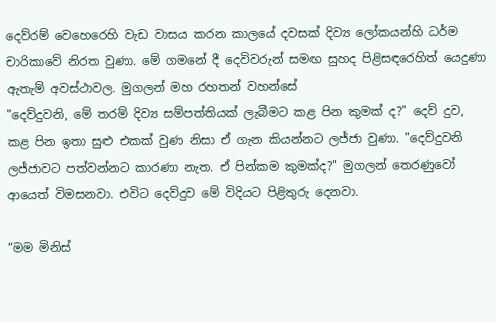දෙව්රම් වෙහෙරෙහි වැඩ වාසය කරන කාලයේ දවසක් දිව්‍ය ලෝකයන්හි ධර්ම චාරිකාවේ නිරත වුණා. මේ ගමනේ දී දෙවිවරුන් සමඟ සුහද පිළිසඳරෙහිත් යෙදුණා ඇතැම් අවස්ථාවල. මුගලන් මහ රහතන් වහන්සේ
"දෙව්දුවනි, මේ තරම් දිව්‍ය සම්පත්තියක් ලැබීමට කළ පින කුමක් ද?" දෙව් දුව, කළ පින ඉතා සුළු එකක් වුණ නිසා ඒ ගැන කියන්නට ලජ්ජා වුණා. "දෙව්දුවනි ලජ්ජාවට පත්වන්නට කාරණා නැත. ඒ පින්කම කුමක්ද?" මුගලන් තෙරණුවෝ ආයෙත් විමසනවා. එවිට දෙව්දුව මේ විදියට පිළිතුරු දෙනවා.

“මම මිනිස්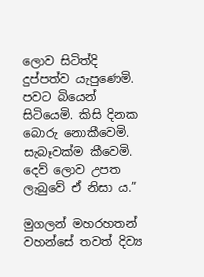ලොව සිටිත්දි දුප්පත්ව යැපුණෙමි. පවට බියෙන් සිටියෙමි. කිසි දිනක බොරු නොකීවෙමි. සැබෑවක්ම කීවෙමි. දෙව් ලොව උපත ලැබුවේ ඒ නිසා ය.”

මුගලන් මහරහතන් වහන්සේ තවත් දිව්‍ය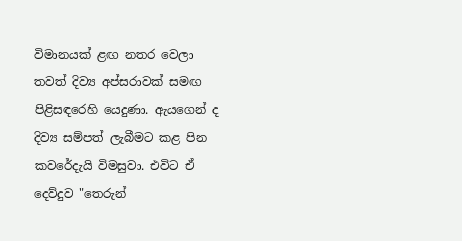විමානයක් ළඟ නතර වෙලා තවත් දිව්‍ය අප්සරාවක් සමඟ පිළිසඳරෙහි යෙදුණා. ඇයගෙන් ද දිව්‍ය සම්පත් ලැබීමට කළ පින කවරේදැයි විමසුවා. එවිට ඒ දෙව්දුව "තෙරුන්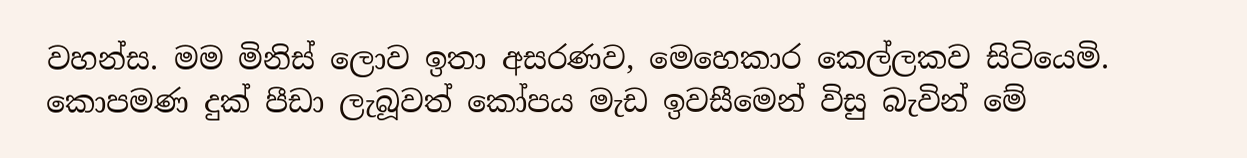වහන්ස. මම මිනිස් ලොව ඉතා අසරණව, මෙහෙකාර කෙල්ලකව සිටියෙමි. කොපමණ දුක් පීඩා ලැබූවත් කෝපය මැඩ ඉවසීමෙන් විසු බැවින් මේ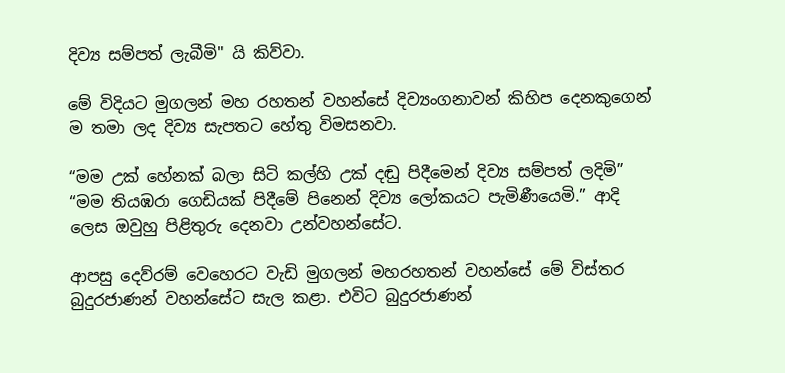දිව්‍ය සම්පත් ලැබීමි" යි කිව්වා.

මේ විදියට මුගලන් මහ රහතන් වහන්සේ දිව්‍යංගනාවන් කිහිප දෙනකුගෙන් ම තමා ලද දිව්‍ය සැපතට හේතු විමසනවා.

“මම උක් හේනක් බලා සිටි කල්හි උක් දඬු පිදීමෙන් දිව්‍ය සම්පත් ලදිමි”
“මම තියඹරා ගෙඩියක් පිදීමේ පිනෙන් දිව්‍ය ලෝකයට පැමිණීයෙමි.” ආදි ලෙස ඔවුහු පිළිතුරු දෙනවා උන්වහන්සේට.

ආපසු දෙව්රම් වෙහෙරට වැඩි මුගලන් මහරහතන් වහන්සේ මේ විස්තර බුදුරජාණන් වහන්සේට සැල කළා. එවිට බුදුරජාණන්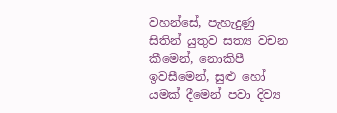වහන්සේ, පැහැදුණු සිතින් යුතුව සත්‍ය වචන කීමෙන්, නොකිපී ඉවසීමෙන්, සුළු හෝ යමක් දීමෙන් පවා දිව්‍ය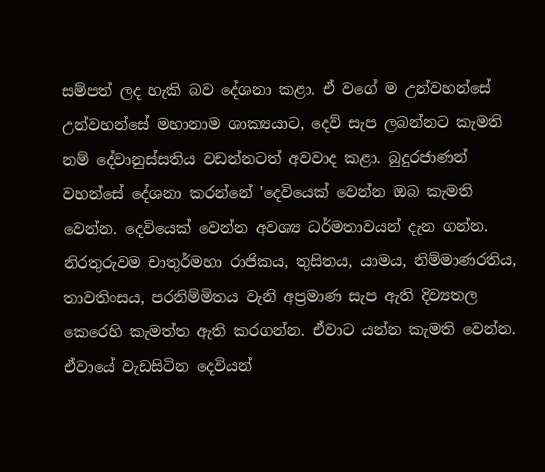සම්පත් ලද හැකි බව දේශනා කළා. ඒ වගේ ම උන්වහන්සේ උන්වහන්සේ මහානාම ශාක්‍යයාට, දෙව් සැප ලබන්නට කැමති නම් දේවානුස්සතිය වඩන්නටත් අවවාද කළා. බුදුරජාණන් වහන්සේ දේශනා කරන්නේ 'දෙවියෙක්‌ වෙන්න ඔබ කැමති වෙන්න. දෙවියෙක්‌ වෙන්න අවශ්‍ය ධර්මතාවයන් දැන ගන්න. නිරතුරුවම චාතුර්මහා රාජිකය, තුසිතය, යාමය, නිම්මාණරතිය, තාවතිංසය, පරනිම්මිතය වැනි අප්‍රමාණ සැප ඇති දිව්‍යතල කෙරෙහි කැමත්ත ඇති කරගන්න. ඒවාට යන්න කැමති වෙන්න. ඒවායේ වැඩසිටින දෙවියන්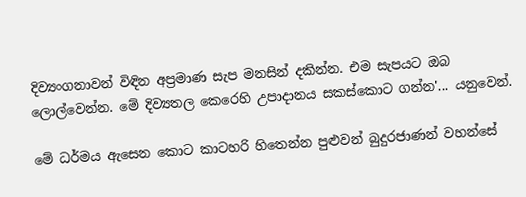දිව්‍යංගනාවන් විඳින අප්‍රමාණ සැප මනසින් දකින්න. එම සැපයට ඔබ ලොල්වෙන්න. මේ දිව්‍යතල කෙරෙහි උපාදානය සකස්‌කොට ගන්න'... යනුවෙන්.

මේ ධර්මය ඇසෙන කොට කාටහරි හිතෙන්න පුළුවන් බුදුරජාණන් වහන්සේ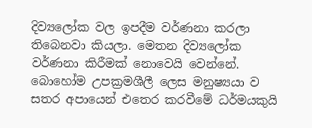දිව්‍යලෝක වල ඉපදීම වර්ණනා කරලා තිබෙනවා කියලා. මෙතන දිව්‍යලෝක වර්ණනා කිරීමක්‌ නොවෙයි වෙන්නේ. බොහෝම උපක්‍රමශීලී ලෙස මනුෂ්‍යයා ව සතර අපායෙන් එතෙර කරවීමේ ධර්මයකුයි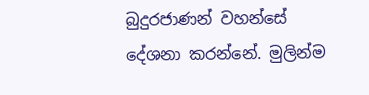බුදුරජාණන් වහන්සේ දේශනා කරන්නේ. මුලින්ම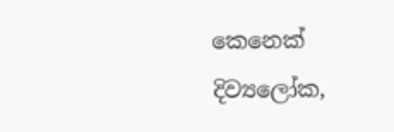කෙනෙක් දිව්‍යලෝක,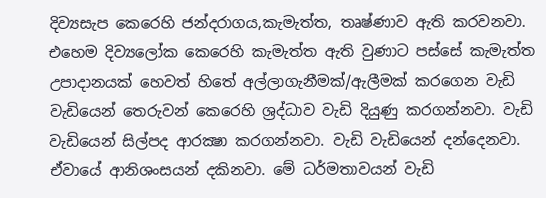දිව්‍යසැප කෙරෙහි ජන්දරාගය,කැමැත්ත, තෘෂ්ණාව ඇති කරවනවා. එහෙම දිව්‍යලෝක කෙරෙහි කැමැත්ත ඇති වුණාට පස්‌සේ කැමැත්ත උපාදානයක් හෙවත් හිතේ අල්ලාගැනීමක්/ඇලීමක් කරගෙන වැඩි වැඩියෙන් තෙරුවන් කෙරෙහි ශ්‍රද්ධාව වැඩි දියුණු කරගන්නවා. වැඩි වැඩියෙන් සිල්පද ආරක්‍ෂා කරගන්නවා. වැඩි වැඩියෙන් දන්දෙනවා. ඒවායේ ආනිශංසයන් දකිනවා. මේ ධර්මතාවයන් වැඩි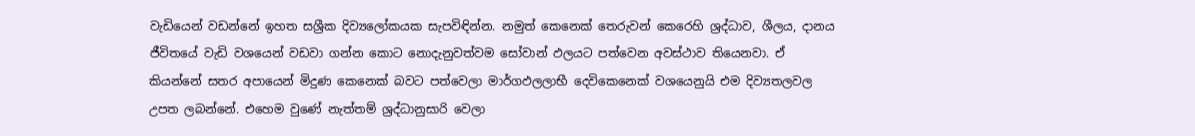වැඩියෙන් වඩන්නේ ඉහත සශ්‍රීක දිව්‍යලෝකයක සැපවිඳින්න. නමුත් කෙනෙක් තෙරුවන් කෙරෙහි ශ්‍රද්ධාව, ශීලය, දානය ජීවිතයේ වැඩි වශයෙන් වඩවා ගන්න කොට නොදැනුවත්වම සෝවාන් ඵලයට පත්වෙන අවස්ථාව තියෙනවා. ඒ කියන්නේ සතර අපායෙන් මිදුණ කෙනෙක්‌ බවට පත්වෙලා මාර්ගඵලලාභී දෙවිකෙනෙක්‌ වශයෙනුයි එම දිව්‍යතලවල උපත ලබන්නේ. එහෙම වුණේ නැත්තම් ශ්‍රද්ධානුසාරි වෙලා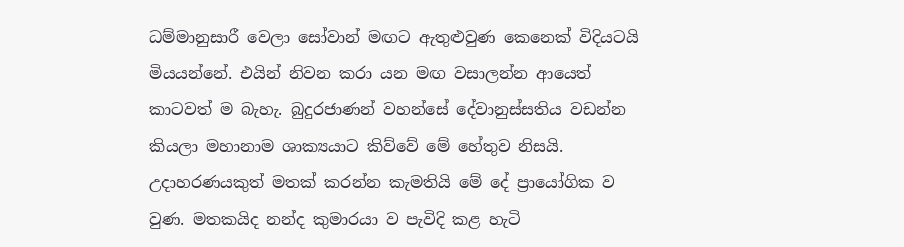ධම්මානුසාරී වෙලා සෝවාන් මඟට ඇතුළුවුණ කෙනෙක් විදියටයි මියයන්නේ. එයින් නිවන කරා යන මඟ වසාලන්න ආයෙත් කාටවත් ම බැහැ. බුදුරජාණන් වහන්සේ දේවානුස්‌සතිය වඩන්න කියලා මහානාම ශාක්‍යයාට කිව්වේ මේ හේතුව නිසයි. උදාහරණයකුත් මතක් කරන්න කැමතියි මේ දේ ප්‍රායෝගික ව වුණ. මතකයිද නන්ද කුමාරයා ව පැවිදි කළ හැටි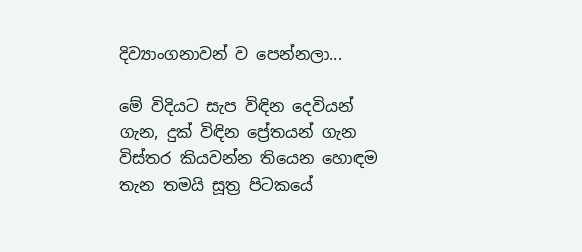දිව්‍යාංගනාවන් ව පෙන්නලා...

මේ විදියට සැප විඳින දෙවියන් ගැන, දුක් විඳින ප්‍රේතයන් ගැන විස්තර කියවන්න තියෙන හොඳම තැන තමයි සූත්‍ර පිටකයේ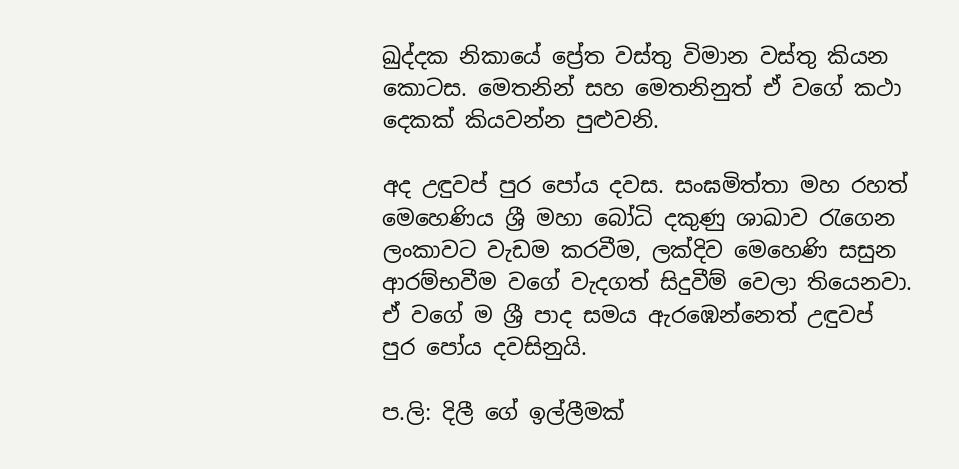ඛුද්දක නිකායේ ප්‍රේත වස්තු විමාන වස්තු කියන කොටස. මෙතනින් සහ මෙතනිනුත් ඒ වගේ කථා දෙකක් කියවන්න පුළුවනි.

අද උඳුවප් පුර පෝය දවස. සංඝමිත්තා මහ රහත් මෙහෙණිය ශ්‍රී මහා බෝධි දකුණු ශාඛාව රැගෙන ලංකාවට වැඩම කරවීම, ලක්දිව මෙහෙණි සසුන ආරම්භවීම වගේ වැදගත් සිදුවීම් වෙලා තියෙනවා. ඒ වගේ ම ශ්‍රී පාද සමය ඇරඹෙන්නෙත් උඳුවප් පුර පෝය දවසිනුයි.

ප.ලි: දිලී ගේ ඉල්ලීමක්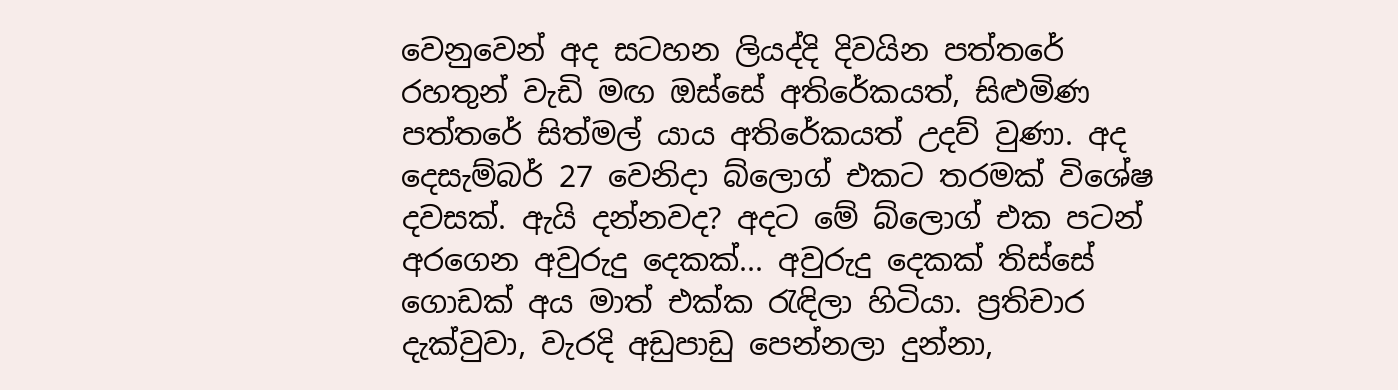වෙනුවෙන් අද සටහන ලියද්දි දිවයින පත්තරේ රහතුන් වැඩි මඟ ඔස්සේ අතිරේකයත්, සිළුමිණ පත්තරේ සිත්මල් යාය අතිරේකයත් උදව් වුණා. අද දෙසැම්බර් 27 වෙනිදා බ්ලොග් එකට තරමක් විශේෂ දවසක්. ඇයි දන්නවද? අදට මේ බ්ලොග් එක පටන් අරගෙන අවුරුදු දෙකක්... අවුරුදු දෙකක් තිස්සේ ගොඩක් අය මාත් එක්ක රැඳිලා හිටියා. ප්‍රතිචාර දැක්වුවා, වැරදි අඩුපාඩු පෙන්නලා දුන්නා,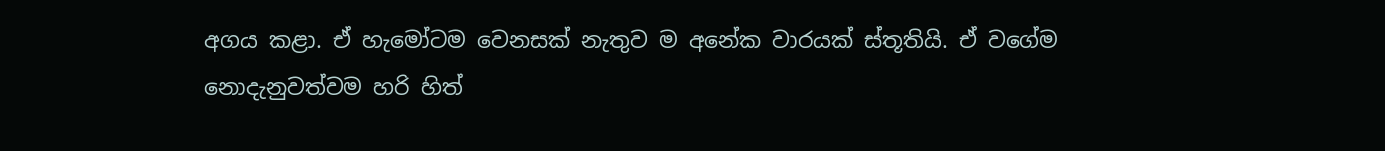අගය කළා. ඒ හැමෝටම වෙනසක් නැතුව ම අනේක වාරයක් ස්තූතියි. ඒ වගේම නොදැනුවත්වම හරි හිත්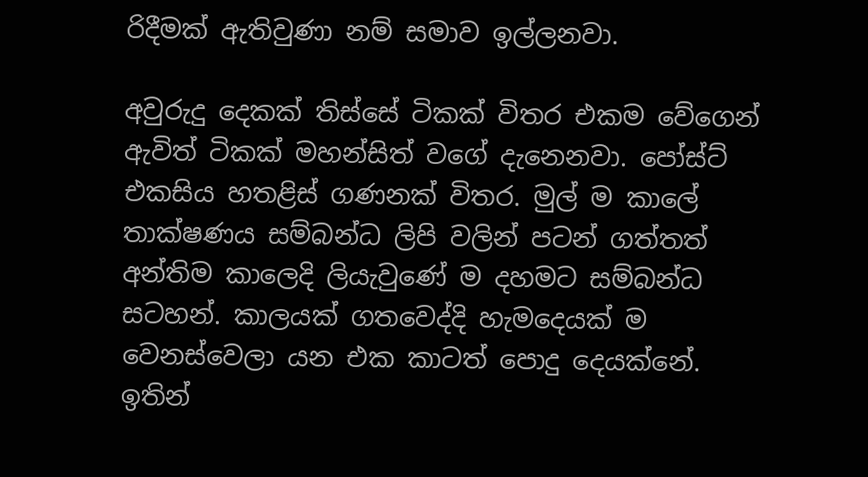රිදීමක් ඇතිවුණා නම් සමාව ඉල්ලනවා.

අවුරුදු දෙකක් තිස්සේ ටිකක් විතර එකම වේගෙන් ඇවිත් ටිකක් මහන්සිත් වගේ දැනෙනවා. පෝස්ට් එකසිය හතළිස් ගණනක් විතර. මුල් ම කාලේ තාක්ෂණය සම්බන්ධ ලිපි වලින් පටන් ගත්තත් අන්තිම කාලෙදි ලියැවුණේ ම දහමට සම්බන්ධ සටහන්. කාලයක් ගතවෙද්දි හැමදෙයක් ම වෙනස්වෙලා යන එක කාටත් පොදු දෙයක්නේ. ඉතින්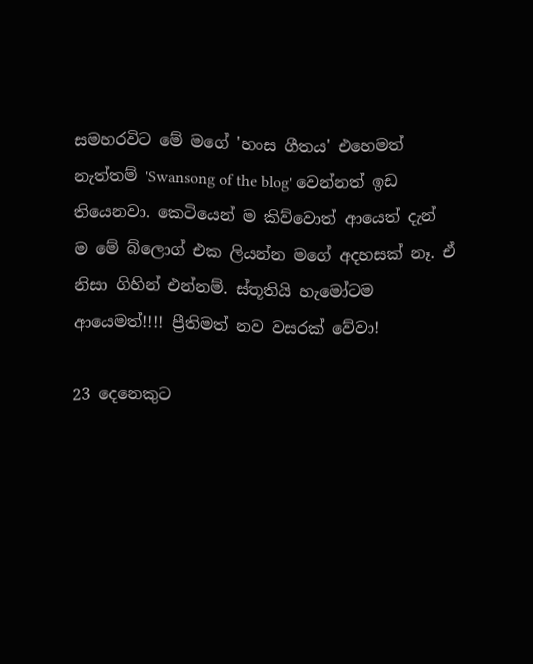සමහරවිට මේ මගේ 'හංස ගීතය' එහෙමත් නැත්තම් 'Swansong of the blog' වෙන්නත් ඉඩ තියෙනවා. කෙටියෙන් ම කිව්වොත් ආයෙත් දැන් ම මේ බ්ලොග් එක ලියන්න මගේ අදහසක් නෑ. ඒ නිසා ගිහින් එන්නම්. ස්තූතියි හැමෝටම ආයෙමත්!!!! ප්‍රීතිමත් නව වසරක් වේවා!

23 දෙනෙකුට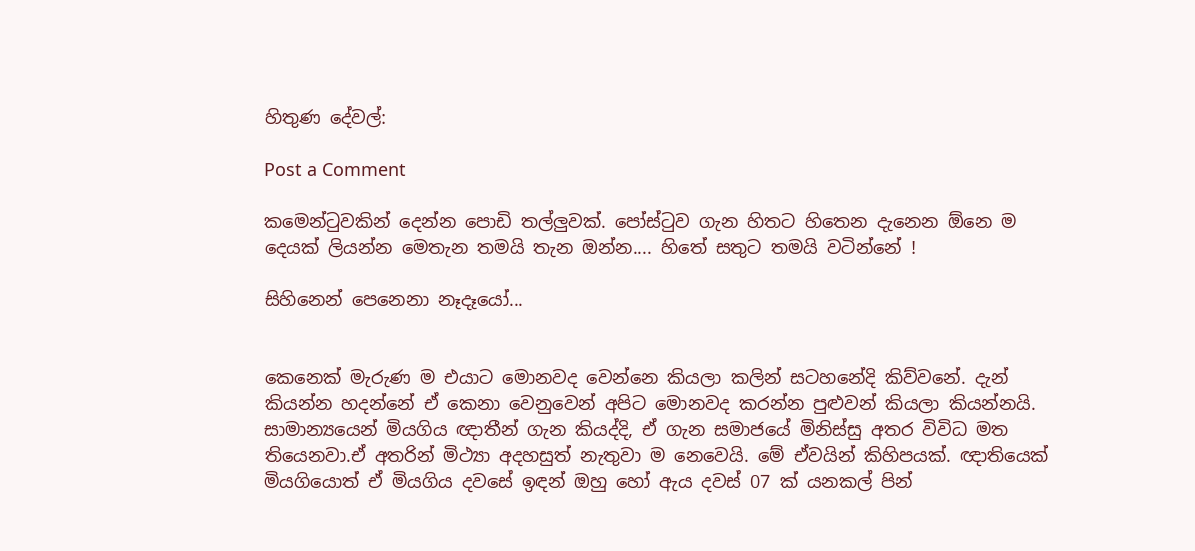හිතුණ දේවල්:

Post a Comment

කමෙන්ටුවකින් දෙන්න පොඩි තල්ලුවක්. පෝස්ටුව ගැන හිතට හිතෙන දැනෙන ඕනෙ ම දෙයක් ලියන්න මෙතැන තමයි තැන ඔන්න.... හිතේ සතුට තමයි වටින්නේ !

සිහිනෙන් පෙනෙනා නෑදෑයෝ...


කෙනෙක් මැරුණ ම එයාට මොනවද වෙන්නෙ කියලා කලින් සටහනේදි කිව්වනේ. දැන් කියන්න හදන්නේ ඒ කෙනා වෙනුවෙන් අපිට මොනවද කරන්න පුළුවන් කියලා කියන්නයි. සාමාන්‍යයෙන් මියගිය ඥාතීන් ගැන කියද්දි, ඒ ගැන සමාජයේ මිනිස්සු අතර විවිධ මත තියෙනවා.ඒ අතරින් මිථ්‍යා අදහසුත් නැතුවා ම නෙවෙයි. මේ ඒවයින් කිහිපයක්. ඥාතියෙක් මියගියොත් ඒ මියගිය දවසේ ඉඳන් ඔහු හෝ ඇය දවස් 07 ක් යනකල් පින්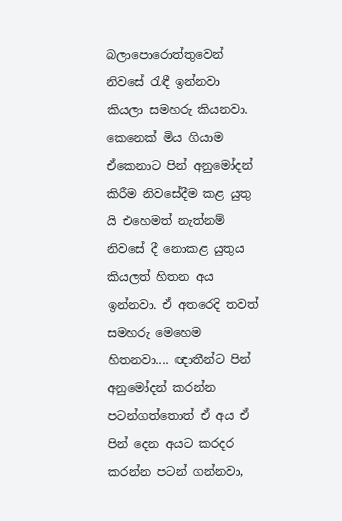බලාපොරොත්තුවෙන් නිවසේ රැඳී ඉන්නවා කියලා සමහරු කියනවා. කෙනෙක් මිය ගියාම ඒකෙනාට පින් අනුමෝදන් කිරීම නිවසේදීම කළ යුතු යි එහෙමත් නැත්නම් නිවසේ දී නොකළ යුතුය කියලත් හිතන අය ඉන්නවා. ඒ අතරෙදි තවත් සමහරු මෙහෙම හිතනවා.... ඥාතීන්ට පින් අනුමෝදන් කරන්න පටන්ගත්තොත් ඒ අය ඒ පින් දෙන අයට කරදර කරන්න පටන් ගන්නවා,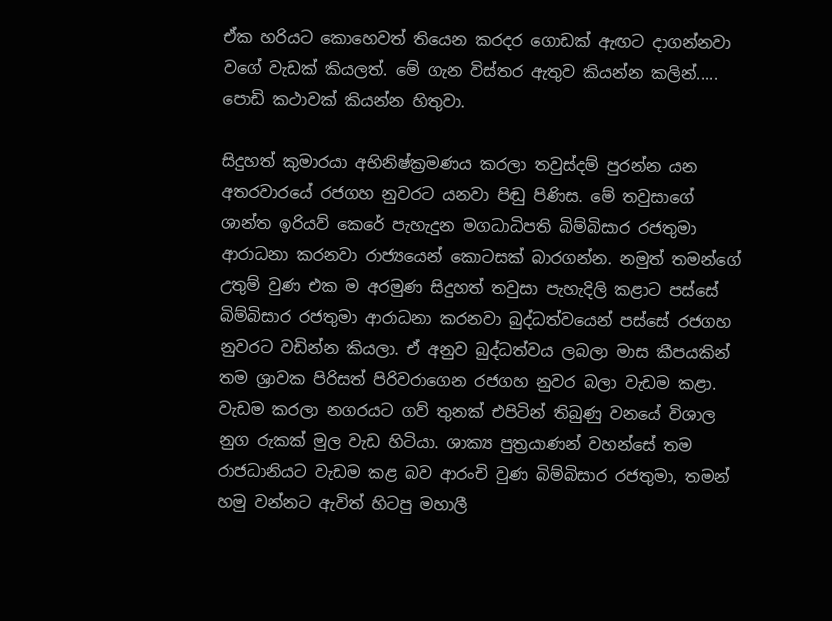ඒක හරියට කොහෙවත් තියෙන කරදර ගොඩක් ඇඟට දාගන්නවා වගේ වැඩක් කියලත්. මේ ගැන විස්තර ඇතුව කියන්න කලින්..... පොඩි කථාවක් කියන්න හිතුවා.

සිදුහත් කුමාරයා අභිනිෂ්ක්‍රමණය කරලා තවුස්දම් පුරන්න යන අතරවාරයේ රජගහ නුවරට යනවා පිඬු පිණිස. මේ තවුසාගේ ශාන්ත ඉරියව් කෙරේ පැහැදුන මගධාධිපති බිම්බිසාර රජතුමා ආරාධනා කරනවා රාජ්‍යයෙන් කොටසක් බාරගන්න. නමුත් තමන්ගේ උතුම් වුණ එක ම අරමුණ සිදුහත් තවුසා පැහැදිලි කළාට පස්සේ බිම්බිසාර රජතුමා ආරාධනා කරනවා බුද්ධත්වයෙන් පස්සේ රජගහ නුවරට වඩින්න කියලා. ඒ අනුව බුද්ධත්වය ලබලා මාස කීපයකින් තම ශ්‍රාවක පිරිසත් පිරිවරාගෙන රජගහ නුවර බලා වැඩම කළා. වැඩම කරලා නගරයට ගව් තුනක් එපිටින් තිබුණු වනයේ විශාල නුග රුකක් මුල වැඩ හිටියා. ශාක්‍ය පුත්‍රයාණන් වහන්සේ තම රාජධානියට වැඩම කළ බව ආරංචි වුණ බිම්බිසාර රජතුමා, තමන් හමු වන්නට ඇවිත් හිටපු මහාලී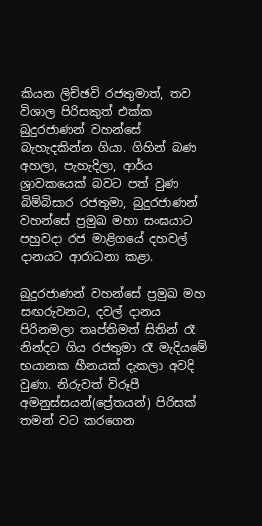කියන ලිච්ඡවි රජතුමාත්, තව විශාල පිරිසකුත් එක්ක බුදුරජාණන් වහන්සේ බැහැදකින්න ගියා. ගිහින් බණ අහලා, පැහැදිලා, ආර්ය ශ්‍රාවකයෙක් බවට පත් වුණ බිම්බිසාර රජතුමා, බුදුරජාණන් වහන්සේ ප්‍රමුඛ මහා සංඝයාට පහුවදා රජ මාළිගයේ දහවල් දානයට ආරාධනා කළා.

බුදුරජාණන් වහන්සේ ප්‍රමුඛ මහ සඟරුවනට, දවල් දානය පිරිනමලා තෘප්තිමත් සිතින් රෑ නින්දට ගිය රජතුමා රෑ මැදියමේ භයානක හීනයක් දැකලා අවදි වුණා. නිරුවත් විරූපී අමනුස්සයන්(ප්‍රේතයන්) පිරිසක් තමන් වට කරගෙන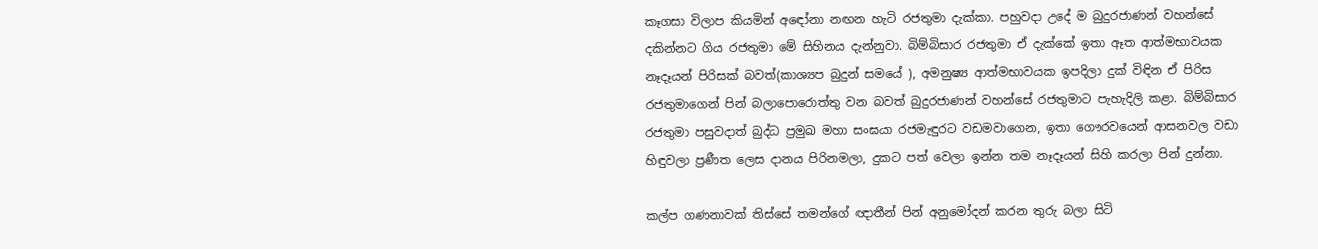කෑගසා විලාප කියමින් අඳෝනා නඟන හැටි රජතුමා දැක්කා. පහුවදා උදේ ම බුදුරජාණන් වහන්සේ දකින්නට ගිය රජතුමා මේ සිහිනය දැන්නුවා. බිම්බිසාර රජතුමා ඒ දැක්කේ ඉතා ඈත ආත්මභාවයක නෑදෑයන් පිරිසක් බවත්(කාශ්‍යප බුදුන් සමයේ ), අමනුෂ්‍ය ආත්මභාවයක ඉපදිලා දුක් විඳින ඒ පිරිස රජතුමාගෙන් පින් බලාපොරොත්තු වන බවත් බුදුරජාණන් වහන්සේ රජතුමාට පැහැදිලි කළා. බිම්බිසාර රජතුමා පසුවදාත් බුද්ධ ප්‍රමුඛ මහා සංඝයා රජමැඳුරට වඩමවාගෙන, ඉතා ගෞරවයෙන් ආසනවල වඩා හිඳුවලා ප්‍රණීත ලෙස දානය පිරිනමලා, දුකට පත් වෙලා ඉන්න තම නෑදෑයන් සිහි කරලා පින් දුන්නා.

කල්ප ගණනාවක් තිස්සේ තමන්ගේ ඥාතීන් පින් අනුමෝදන් කරන තුරු බලා සිටි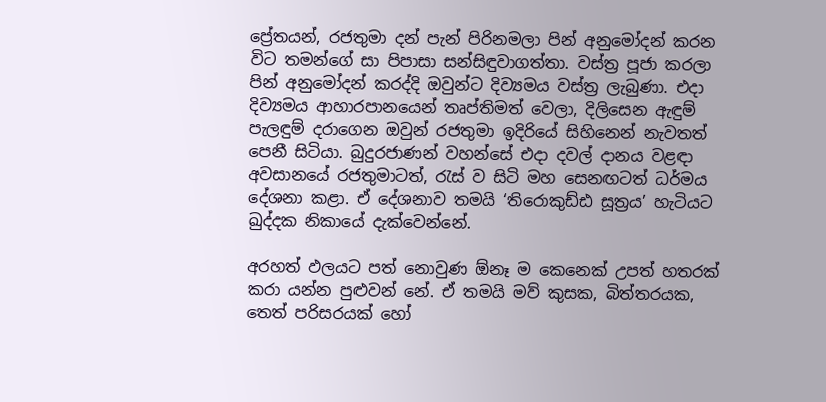ප්‍රේතයන්, රජතුමා දන් පැන් පිරිනමලා පින් අනුමෝදන් කරන විට තමන්ගේ සා පිපාසා සන්සිඳුවාගත්තා. වස්ත්‍ර පූජා කරලා පින් අනුමෝදන් කරද්දි ඔවුන්ට දිව්‍යමය වස්ත්‍ර ලැබුණා. එදා දිව්‍යමය ආහාරපානයෙන් තෘප්තිමත් වෙලා, දිලිසෙන ඇඳුම් පැලඳුම් දරාගෙන ඔවුන් රජතුමා ඉදිරියේ සිහිනෙන් නැවතත් පෙනී සිටියා. බුදුරජාණන් වහන්සේ එදා දවල් දානය වළඳා අවසානයේ රජතුමාටත්, රැස් ව සිටි මහ සෙනඟටත් ධර්මය දේශනා කළා. ඒ දේශනාව තමයි ‘තිරොකුඩ්ඪ සූත්‍රය’ හැටියට ඛුද්දක නිකායේ දැක්වෙන්නේ.

අරහත් ඵලයට පත් නොවුණ ඕනෑ ම කෙනෙක් උපත් හතරක් කරා යන්න පුළුවන් නේ. ඒ තමයි මව් කුසක, බිත්තරයක, තෙත් පරිසරයක් හෝ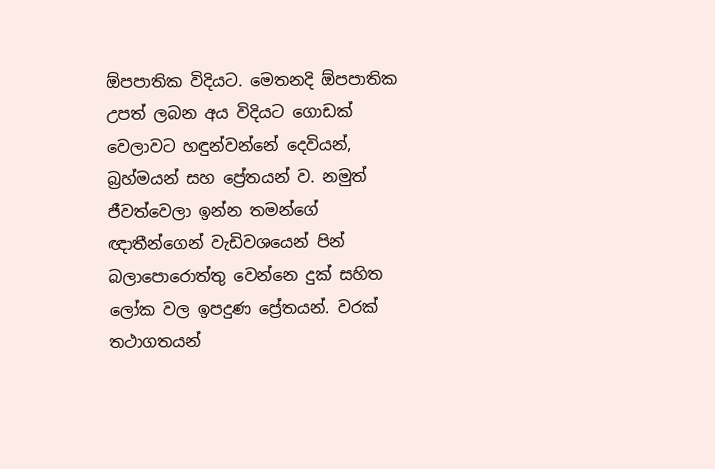ඕපපාතික විදියට. මෙතනදි ඕපපාතික උපත් ලබන අය විදියට ගොඩක් වෙලාවට හඳුන්වන්නේ දෙවියන්, බ්‍රහ්මයන් සහ ප්‍රේතයන් ව. නමුත් ජීවත්වෙලා ඉන්න තමන්ගේ ඥාතීන්ගෙන් වැඩිවශයෙන් පින් බලාපොරොත්තු වෙන්නෙ දුක් සහිත ලෝක වල ඉපදුණ ප්‍රේතයන්. වරක් තථාගතයන්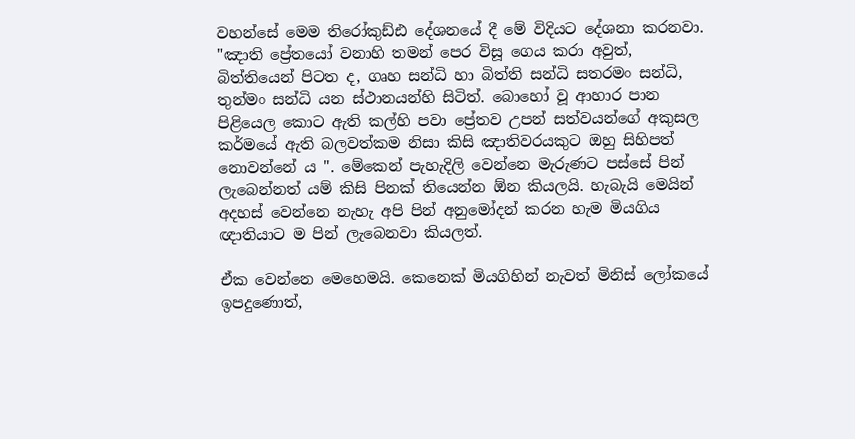වහන්සේ මෙම තිරෝකුඩ්ඪ දේශනයේ දී මේ විදියට දේශනා කරනවා. "ඤාති ප්‍රේතයෝ වනාහි තමන් පෙර විසූ ගෙය කරා අවුත්, බිත්තියෙන් පිටත ද, ගෘහ සන්ධි හා බිත්ති සන්ධි සතරමං සන්ධි, තුන්මං සන්ධි යන ස්ථානයන්හි සිටිත්. බොහෝ වූ ආහාර පාන පිළියෙල කොට ඇති කල්හි පවා ප්‍රේතව උපන් සත්වයන්ගේ අකුසල කර්මයේ ඇති බලවත්කම නිසා කිසි ඤාතිවරයකුට ඔහු සිහිපත් නොවන්නේ ය ". මේකෙන් පැහැදිලි වෙන්නෙ මැරුණට පස්සේ පින් ලැබෙන්නත් යම් කිසි පිනක් තියෙන්න ඕන කියලයි. හැබැයි මෙයින් අදහස් වෙන්නෙ නැහැ අපි පින් අනුමෝදන් කරන හැම මියගිය ඥාතියාට ම පින් ලැබෙනවා කියලත්.

ඒක වෙන්නෙ මෙහෙමයි. කෙනෙක් මියගිහින් නැවත් මිනිස් ලෝකයේ ඉපදුණොත්,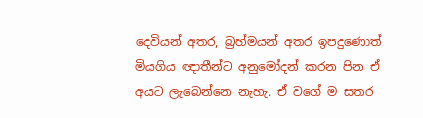දෙවියන් අතර, බ්‍රහ්මයන් අතර ඉපදුණොත් මියගිය ඥාතීන්ට අනුමෝදන් කරන පින ඒ අයට ලැබෙන්නෙ නැහැ. ඒ වගේ ම සතර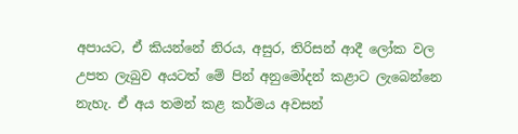අපායට, ඒ කියන්නේ නිරය, අසුර, තිරිසන් ආදී ලෝක වල උපත ලැබුව අයටත් මේ පින් අනුමෝදන් කළාට ලැබෙන්නෙ නැහැ. ඒ අය තමන් කළ කර්මය අවසන්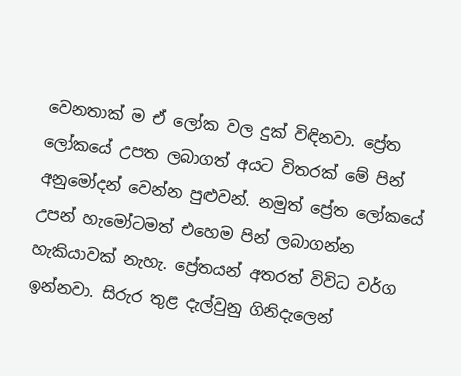වෙනතාක් ම ඒ ලෝක වල දුක් විඳිනවා. ප්‍රේත ලෝකයේ උපත ලබාගත් අයට විතරක් මේ පින් අනුමෝදන් වෙන්න පුළුවන්. නමුත් ප්‍රේත ලෝකයේ උපන් හැමෝටමත් එහෙම පින් ලබාගන්න හැකියාවක් නැහැ. ප්‍රේතයන් අතරත් විවිධ වර්ග ඉන්නවා. සිරුර තුළ දැල්වුනු ගිනිදැලෙන්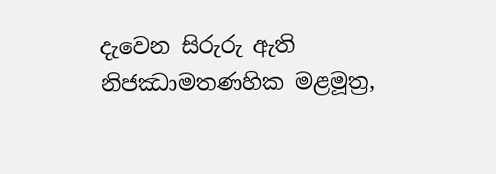දැවෙන සිරුරු ඇති නිජඣාමතණහික මළමූත්‍ර,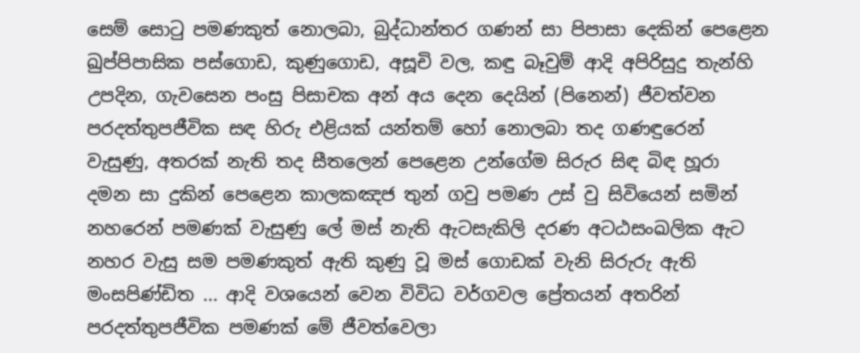සෙම් සොටු පමණකුත් නොලබා, බුද්ධාන්තර ගණන් සා පිපාසා දෙකින් පෙළෙන ඛුප්පිපාසික පස්ගොඩ, කුණුගොඩ, අසූචි වල, කඳු බෑවුම් ආදි අපිරිසුදු තැන්හි උපදින, ගැවසෙන පංසු පිසාචක අන් අය දෙන දෙයින් (පිනෙන්) ජීවත්වන පරදත්තුපජීවික සඳ හිරු එළියක් යන්තම් හෝ නොලබා තද ගණඳුරෙන් වැසුණු, අතරක් නැති තද සීතලෙන් පෙළෙන උන්ගේම සිරුර සිඳ බිඳ හූරා දමන සා දුකින් පෙළෙන කාලකඤජ තුන් ගවු පමණ උස් වු සිවියෙන් සමින් නහරෙන් පමණක් වැසුණු ලේ මස් නැති ඇටසැකිලි දරණ අටඨසංඛලික ඇට නහර වැසු සම පමණකුත් ඇති කුණු වූ මස් ගොඩක් වැනි සිරුරු ඇති මංසපිණ්ඩිත ... ආදි වශයෙන් වෙන විවිධ වර්ගවල ප්‍රේතයන් අතරින් පරදත්තුපජීවික පමණක් මේ ජීවත්වෙලා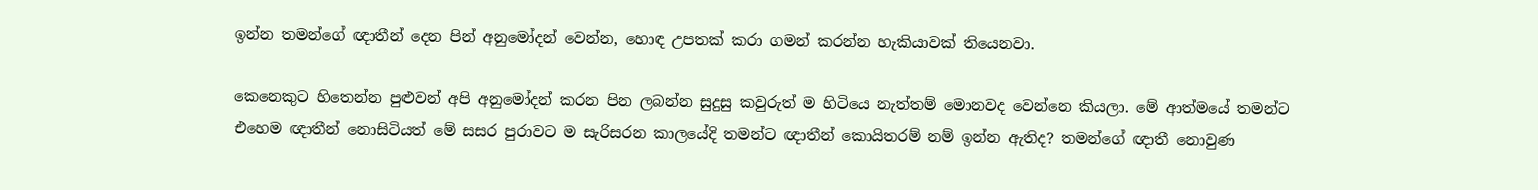ඉන්න තමන්ගේ ඥාතීන් දෙන පින් අනුමෝදන් වෙන්න, හොඳ උපතක් කරා ගමන් කරන්න හැකියාවක් තියෙනවා.

කෙනෙකුට හිතෙන්න පුළුවන් අපි අනුමෝදන් කරන පින ලබන්න සුදුසු කවුරුත් ම හිටියෙ නැත්තම් මොනවද වෙන්නෙ කියලා. මේ ආත්මයේ තමන්ට එහෙම ඥාතීන් නොසිටියත් මේ සසර පුරාවට ම සැරිසරන කාලයේදි තමන්ට ඥාතීන් කොයිතරම් නම් ඉන්න ඇතිද? තමන්ගේ ඥාතී නොවුණ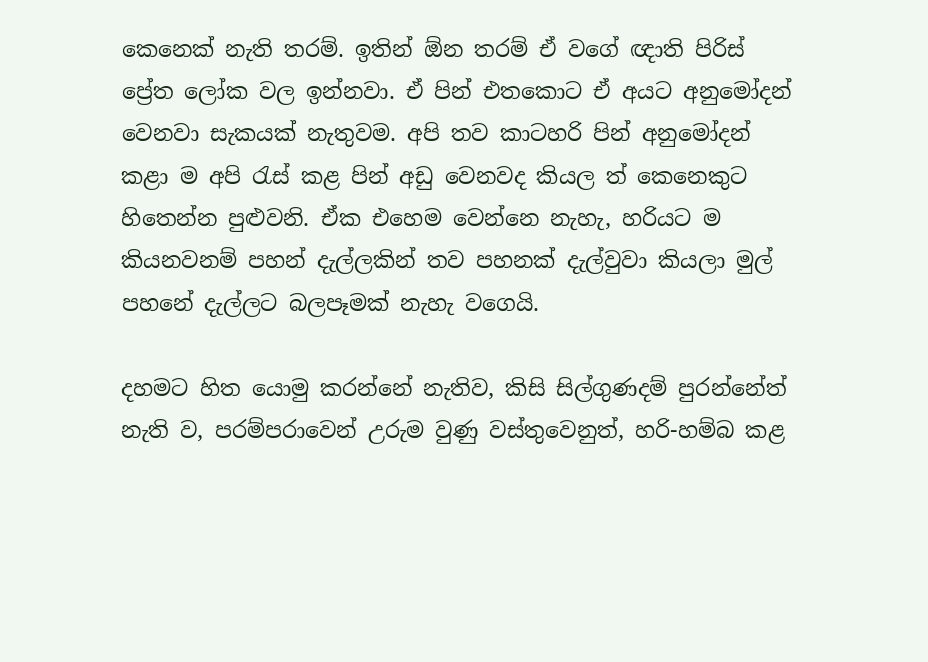කෙනෙක් නැති තරම්. ඉතින් ඕන තරම් ඒ වගේ ඥාති පිරිස් ප්‍රේත ලෝක වල ඉන්නවා. ඒ පින් එතකොට ඒ අයට අනුමෝදන් වෙනවා සැකයක් නැතුවම. අපි තව කාටහරි පින් අනුමෝදන් කළා ම අපි රැස් කළ පින් අඩු වෙනවද කියල ත් කෙනෙකුට හිතෙන්න පුළුවනි. ඒක එහෙම වෙන්නෙ නැහැ, හරියට ම කියනවනම් පහන් දැල්ලකින් තව පහනක් දැල්වුවා කියලා මුල් පහනේ දැල්ලට බලපෑමක් නැහැ වගෙයි.

දහමට හිත යොමු කරන්නේ නැතිව, කිසි සිල්ගුණදම් පුරන්නේත් නැති ව, පරම්පරාවෙන් උරුම වුණු වස්තුවෙනුත්, හරි-හම්බ කළ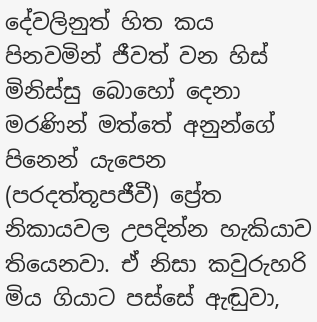දේවලිනුත් හිත කය පිනවමින් ජීවත් වන හිස් මිනිස්සු බොහෝ දෙනා මරණින් මත්තේ අනුන්ගේ පිනෙන් යැපෙන (පරදත්තූපජීවී) ප්‍රේත නිකායවල උපදින්න හැකියාව තියෙනවා. ඒ නිසා කවුරුහරි මිය ගියාට පස්සේ ඇඬුවා,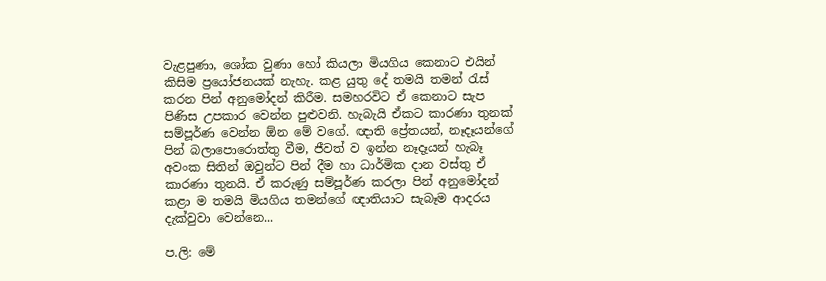වැළපුණා, ශෝක වුණා හෝ කියලා මියගිය කෙනාට එයින් කිසිම ප්‍රයෝජනයක් නැහැ. කළ යුතු දේ තමයි තමන් රැස් කරන පින් අනුමෝදන් කිරීම. සමහරවිට ඒ කෙනාට සැප පිණිස උපකාර වෙන්න පුළුවනි. හැබැයි ඒකට කාරණා තුනක් සම්පූර්ණ වෙන්න ඕන මේ වගේ. ඥාති ප්‍රේතයන්, නෑදෑයන්ගේ පින් බලාපොරොත්තු වීම, ජීවත් ව ඉන්න නෑදෑයන් හැබෑ අවංක සිතින් ඔවුන්ට පින් දීම හා ධාර්මික දාන වස්තු ඒ කාරණා තුනයි. ඒ කරුණු සම්පූර්ණ කරලා පින් අනුමෝදන් කළා ම තමයි මියගිය තමන්ගේ ඥාතියාට සැබෑම ආදරය දැක්වුවා වෙන්නෙ...

ප.ලි: මේ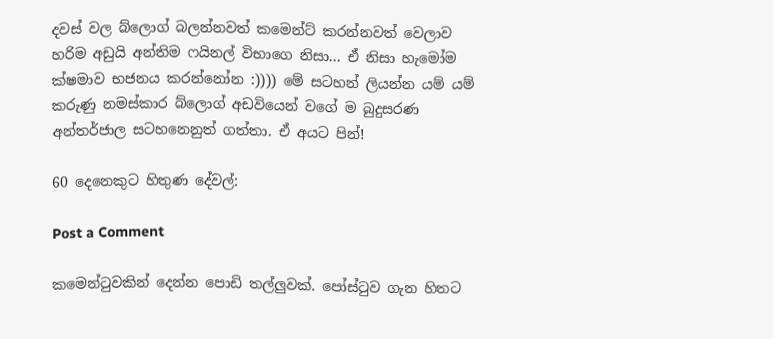දවස් වල බ්ලොග් බලන්නවත් කමෙන්ට් කරන්නවත් වෙලාව හරිම අඩුයි අන්තිම ෆයිනල් විභාගෙ නිසා... ඒ නිසා හැමෝම ක්ෂමාව භජනය කරන්නෝන :)))) මේ සටහන් ලියන්න යම් යම් කරුණු නමස්කාර බ්ලොග් අඩවියෙන් වගේ ම බුදුසරණ අන්තර්ජාල සටහනෙනුත් ගත්තා. ඒ අයට පින්!

60 දෙනෙකුට හිතුණ දේවල්:

Post a Comment

කමෙන්ටුවකින් දෙන්න පොඩි තල්ලුවක්. පෝස්ටුව ගැන හිතට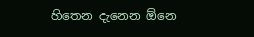හිතෙන දැනෙන ඕනෙ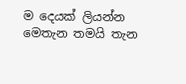ම දෙයක් ලියන්න මෙතැන තමයි තැන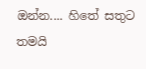ඔන්න.... හිතේ සතුට තමයි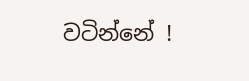වටින්නේ !